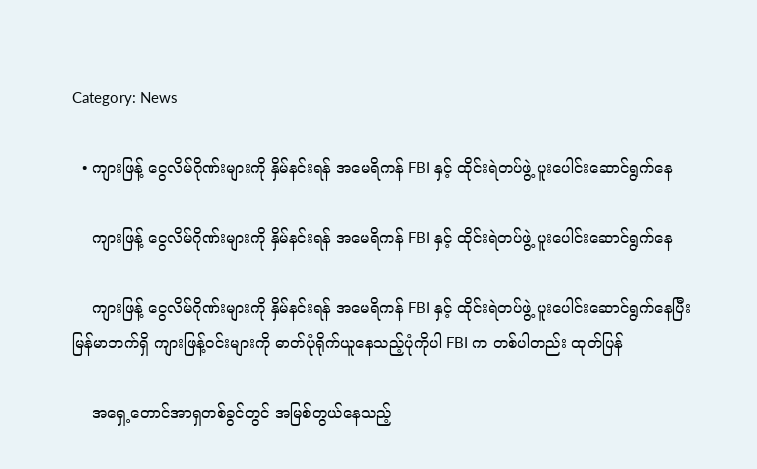Category: News

  • ကျားဖြန့် ငွေလိမ်ဂိုဏ်းများကို နှိမ်နင်းရန် အမေရိကန် FBI နှင့် ထိုင်းရဲတပ်ဖွဲ့ ပူးပေါင်းဆောင်ရွက်နေ

    ကျားဖြန့် ငွေလိမ်ဂိုဏ်းများကို နှိမ်နင်းရန် အမေရိကန် FBI နှင့် ထိုင်းရဲတပ်ဖွဲ့ ပူးပေါင်းဆောင်ရွက်နေ

    ကျားဖြန့် ငွေလိမ်ဂိုဏ်းများကို နှိမ်နင်းရန် အမေရိကန် FBI နှင့် ထိုင်းရဲတပ်ဖွဲ့ ပူးပေါင်းဆောင်ရွက်နေပြီး မြန်မာဘက်ရှိ ကျားဖြန့်ဝင်းများကို ဓာတ်ပုံရိုက်ယူနေသည့်ပုံကိုပါ FBI က တစ်ပါတည်း ထုတ်ပြန်

    အရှေ့တောင်အာရှတစ်ခွင်တွင် အမြစ်တွယ်နေသည့်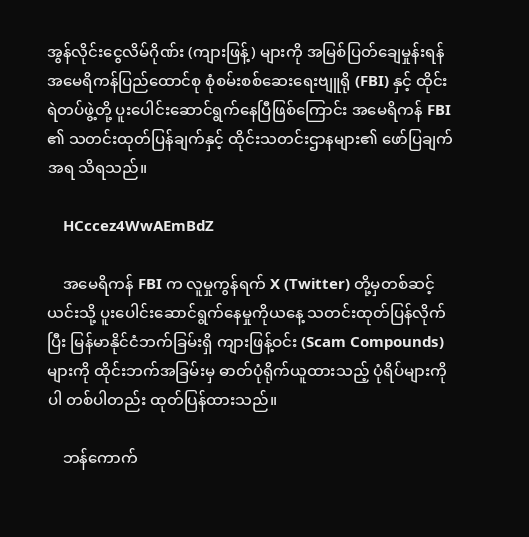အွန်လိုင်းငွေလိမ်ဂိုဏ်း (ကျားဖြန့်) များကို အမြစ်ပြတ်ချေမှုန်းရန် အမေရိကန်ပြည်ထောင်စု စုံစမ်းစစ်ဆေးရေးဗျူရို (FBI) နှင့် ထိုင်းရဲတပ်ဖွဲ့တို့ ပူးပေါင်းဆောင်ရွက်နေပြီဖြစ်ကြောင်း အမေရိကန် FBI ၏ သတင်းထုတ်ပြန်ချက်နှင့် ထိုင်းသတင်းဌာနများ၏ ဖော်ပြချက်အရ သိရသည်။

    HCccez4WwAEmBdZ

    အမေရိကန် FBI က လူမှုကွန်ရက် X (Twitter) တို့မှတစ်ဆင့် ယင်းသို့ ပူးပေါင်းဆောင်ရွက်နေမှုကိုယနေ့ သတင်းထုတ်ပြန်လိုက်ပြီး မြန်မာနိုင်ငံဘက်ခြမ်းရှိ ကျားဖြန့်ဝင်း (Scam Compounds) များကို ထိုင်းဘက်အခြမ်းမှ ဓာတ်ပုံရိုက်ယူထားသည့် ပုံရိပ်များကိုပါ တစ်ပါတည်း ထုတ်ပြန်ထားသည်။

    ဘန်ကောက်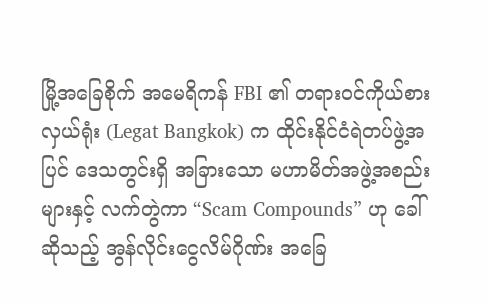မြို့အခြေစိုက် အမေရိကန် FBI ၏ တရားဝင်ကိုယ်စားလှယ်ရုံး (Legat Bangkok) က ထိုင်းနိုင်ငံရဲတပ်ဖွဲ့အပြင် ဒေသတွင်းရှိ အခြားသော မဟာမိတ်အဖွဲ့အစည်းများနှင့် လက်တွဲကာ “Scam Compounds” ဟု ခေါ်ဆိုသည့် အွန်လိုင်းငွေလိမ်ဂိုဏ်း အခြေ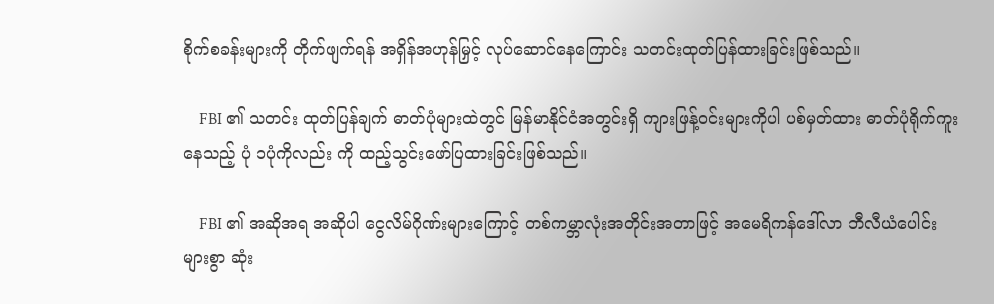စိုက်စခန်းများကို တိုက်ဖျက်ရန် အရှိန်အဟုန်မြှင့် လုပ်ဆောင်နေကြောင်း သတင်းထုတ်ပြန်ထားခြင်းဖြစ်သည်။

    FBI ၏ သတင်း ထုတ်ပြန်ချက် ဓာတ်ပုံများထဲတွင် မြန်မာနိုင်ငံအတွင်းရှိ ကျားဖြန့်ဝင်းများကိုပါ ပစ်မှတ်ထား ဓာတ်ပုံရိုက်ကူးနေသည့် ပုံ ၁ပုံကိုလည်း ကို ထည့်သွင်းဖော်ပြထားခြင်းဖြစ်သည်။

    FBI ၏ အဆိုအရ အဆိုပါ ငွေလိမ်ဂိုဏ်းများကြောင့် တစ်ကမ္ဘာလုံးအတိုင်းအတာဖြင့် အမေရိကန်ဒေါ်လာ ဘီလီယံပေါင်းများစွာ ဆုံး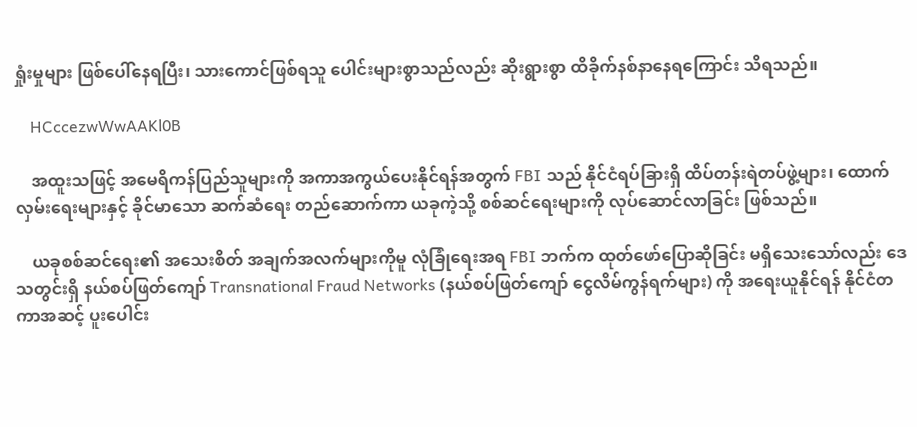ရှုံးမှုများ ဖြစ်ပေါ်နေရပြီး၊ သားကောင်ဖြစ်ရသူ ပေါင်းများစွာသည်လည်း ဆိုးရွားစွာ ထိခိုက်နစ်နာနေရကြောင်း သိရသည်။

    HCccezwWwAAKl0B

    အထူးသဖြင့် အမေရိကန်ပြည်သူများကို အကာအကွယ်ပေးနိုင်ရန်အတွက် FBI သည် နိုင်ငံရပ်ခြားရှိ ထိပ်တန်းရဲတပ်ဖွဲ့များ၊ ထောက်လှမ်းရေးများနှင့် ခိုင်မာသော ဆက်ဆံရေး တည်ဆောက်ကာ ယခုကဲ့သို့ စစ်ဆင်ရေးများကို လုပ်ဆောင်လာခြင်း ဖြစ်သည်။

    ယခုစစ်ဆင်ရေး၏ အသေးစိတ် အချက်အလက်များကိုမူ လုံခြုံရေးအရ FBI ဘက်က ထုတ်ဖော်ပြောဆိုခြင်း မရှိသေးသော်လည်း ဒေသတွင်းရှိ နယ်စပ်ဖြတ်ကျော် Transnational Fraud Networks (နယ်စပ်ဖြတ်ကျော် ငွေလိမ်ကွန်ရက်များ) ကို အရေးယူနိုင်ရန် နိုင်ငံတကာအဆင့် ပူးပေါင်း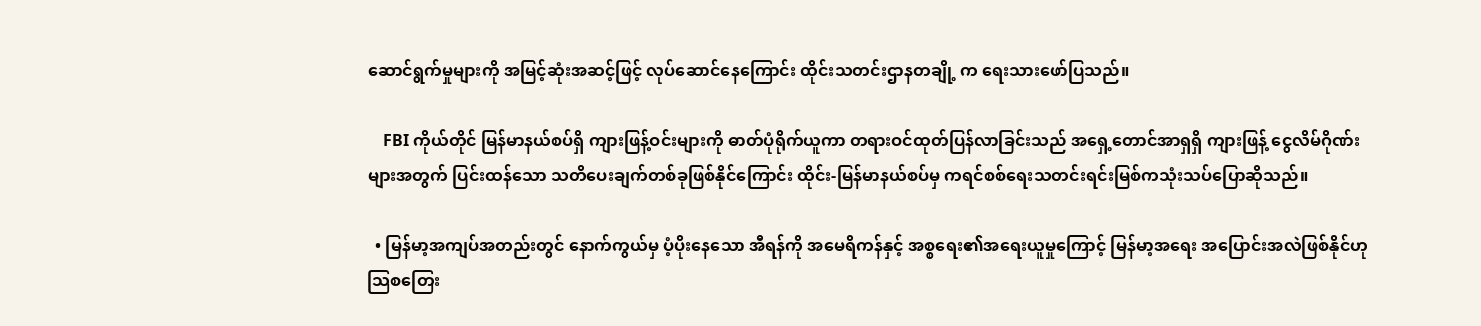ဆောင်ရွက်မှုများကို အမြင့်ဆုံးအဆင့်ဖြင့် လုပ်ဆောင်နေကြောင်း ထိုင်းသတင်းဌာနတချို့ က ရေးသားဖော်ပြသည်။

    FBI ကိုယ်တိုင် မြန်မာနယ်စပ်ရှိ ကျားဖြန့်ဝင်းများကို ဓာတ်ပုံရိုက်ယူကာ တရားဝင်ထုတ်ပြန်လာခြင်းသည် အရှေ့တောင်အာရှရှိ ကျားဖြန့် ငွေလိမ်ဂိုဏ်းများအတွက် ပြင်းထန်သော သတိပေးချက်တစ်ခုဖြစ်နိုင်ကြောင်း ထိုင်း-မြန်မာနယ်စပ်မှ ကရင်စစ်ရေးသတင်းရင်းမြစ်ကသုံးသပ်ပြောဆိုသည်။

  • မြန်မာ့အကျပ်အတည်းတွင် နောက်ကွယ်မှ ပံ့ပိုးနေသော အီရန်ကို အမေရိကန်နှင့် အစ္စရေး၏အရေးယူမှုကြောင့် မြန်မာ့အရေး အပြောင်းအလဲဖြစ်နိုင်ဟု သြစတြေး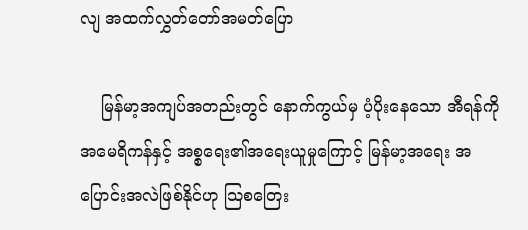လျ အထက်လွှတ်တော်အမတ်ပြော

    မြန်မာ့အကျပ်အတည်းတွင် နောက်ကွယ်မှ ပံ့ပိုးနေသော အီရန်ကို အမေရိကန်နှင့် အစ္စရေး၏အရေးယူမှုကြောင့် မြန်မာ့အရေး အပြောင်းအလဲဖြစ်နိုင်ဟု သြစတြေး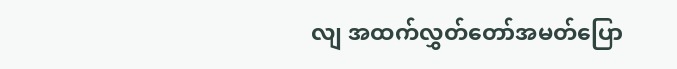လျ အထက်လွှတ်တော်အမတ်ပြော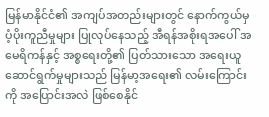မြန်မာနိုင်ငံ၏ အကျပ်အတည်းများတွင် နောက်ကွယ်မှ ပံ့ပိုးကူညီမှုများ ပြုလုပ်နေသည့် အီရန်အစိုးရအပေါ် အမေရိကန်နှင့် အစ္စရေးတို့၏ ပြတ်သားသော အရေးယူဆောင်ရွက်မှုများသည် မြန်မာ့အရေး၏ လမ်းကြောင်းကို အပြောင်းအလဲ ဖြစ်စေနိုင်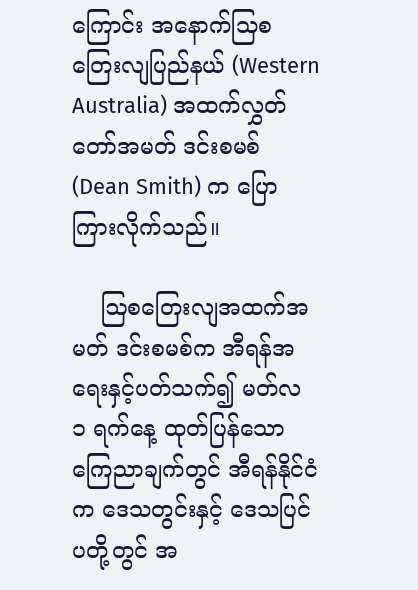ကြောင်း အနောက်သြစတြေးလျပြည်နယ် (Western Australia) အထက်လွှတ်တော်အမတ် ဒင်းစမစ် (Dean Smith) က ပြောကြားလိုက်သည်။

    ဩစတြေးလျအထက်အမတ် ဒင်းစမစ်က အီရန်အရေးနှင့်ပတ်သက်၍ မတ်လ ၁ ရက်နေ့ ထုတ်ပြန်သော ကြေညာချက်တွင် အီရန်နိုင်ငံက ဒေသတွင်းနှင့် ဒေသပြင်ပတို့တွင် အ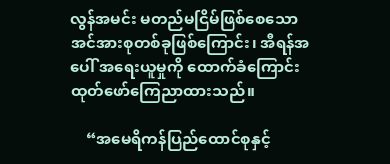လွန်အမင်း မတည်မငြိမ်ဖြစ်စေသော အင်အားစုတစ်ခုဖြစ်ကြောင်း၊ အီရန်အပေါ် အရေးယူမှုကို ထောက်ခံကြောင်း ထုတ်ဖော်ကြေညာထားသည်။

    “အမေရိကန်ပြည်ထောင်စုနှင့်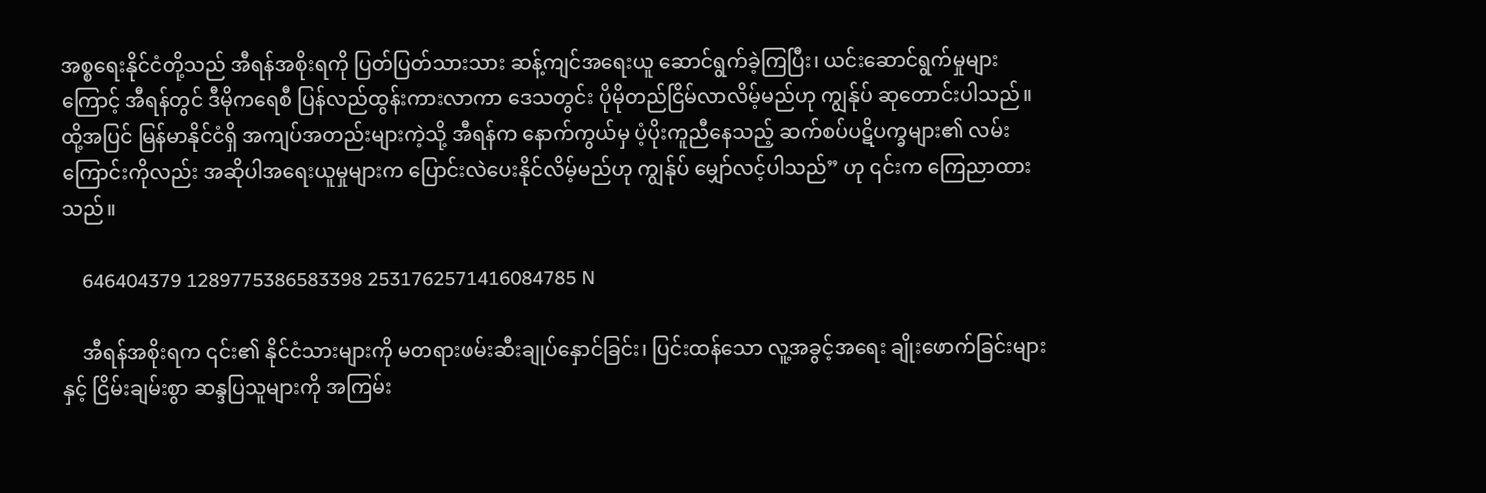အစ္စရေးနိုင်ငံတို့သည် အီရန်အစိုးရကို ပြတ်ပြတ်သားသား ဆန့်ကျင်အရေးယူ ဆောင်ရွက်ခဲ့ကြပြီး၊ ယင်းဆောင်ရွက်မှုများကြောင့် အီရန်တွင် ဒီမိုကရေစီ ပြန်လည်ထွန်းကားလာကာ ဒေသတွင်း ပိုမိုတည်ငြိမ်လာလိမ့်မည်ဟု ကျွန်ုပ် ဆုတောင်းပါသည်။ ထို့အပြင် မြန်မာနိုင်ငံရှိ အကျပ်အတည်းများကဲ့သို့ အီရန်က နောက်ကွယ်မှ ပံ့ပိုးကူညီနေသည့် ဆက်စပ်ပဋိပက္ခများ၏ လမ်းကြောင်းကိုလည်း အဆိုပါအရေးယူမှုများက ပြောင်းလဲပေးနိုင်လိမ့်မည်ဟု ကျွန်ုပ် မျှော်လင့်ပါသည်” ဟု ၎င်းက ကြေညာထားသည်။

    646404379 1289775386583398 2531762571416084785 N

    အီရန်အစိုးရက ၎င်း၏ နိုင်ငံသားများကို မတရားဖမ်းဆီးချုပ်နှောင်ခြင်း၊ ပြင်းထန်သော လူ့အခွင့်အရေး ချိုးဖောက်ခြင်းများနှင့် ငြိမ်းချမ်းစွာ ဆန္ဒပြသူများကို အကြမ်း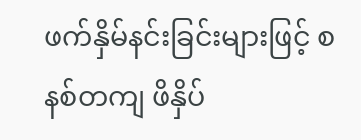ဖက်နှိမ်နင်းခြင်းများဖြင့် စနစ်တကျ ဖိနှိပ်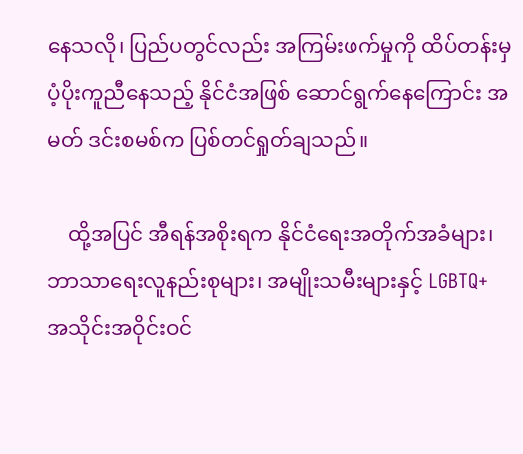နေသလို၊ ပြည်ပတွင်လည်း အကြမ်းဖက်မှုကို ထိပ်တန်းမှ ပံ့ပိုးကူညီနေသည့် နိုင်ငံအဖြစ် ဆောင်ရွက်နေကြောင်း အမတ် ဒင်းစမစ်က ပြစ်တင်ရှုတ်ချသည်။

    ထို့အပြင် အီရန်အစိုးရက နိုင်ငံရေးအတိုက်အခံများ၊ ဘာသာရေးလူနည်းစုများ၊ အမျိုးသမီးများနှင့် LGBTQ+ အသိုင်းအဝိုင်းဝင်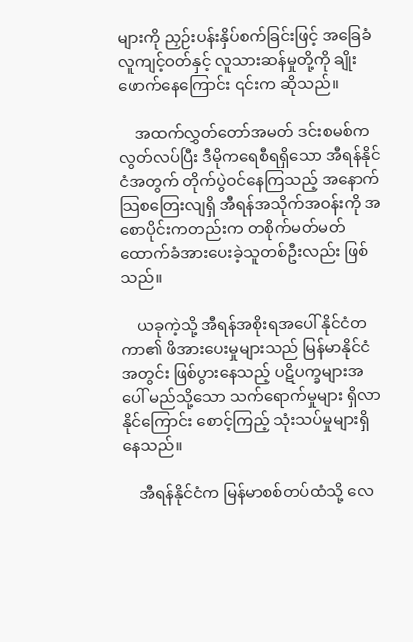များကို ညှဉ်းပန်းနှိပ်စက်ခြင်းဖြင့် အခြေခံလူကျင့်ဝတ်နှင့် လူသားဆန်မှုတို့ကို ချိုးဖောက်နေကြောင်း ၎င်းက ဆိုသည်။

    အထက်လွှတ်တော်အမတ် ဒင်းစမစ်က လွတ်လပ်ပြီး ဒီမိုကရေစီရရှိသော အီရန်နိုင်ငံအတွက် တိုက်ပွဲဝင်နေကြသည့် အနောက်သြစတြေးလျရှိ အီရန်အသိုက်အဝန်းကို အစောပိုင်းကတည်းက တစိုက်မတ်မတ် ထောက်ခံအားပေးခဲ့သူတစ်ဦးလည်း ဖြစ်သည်။

    ယခုကဲ့သို့ အီရန်အစိုးရအပေါ် နိုင်ငံတကာ၏ ဖိအားပေးမှုများသည် မြန်မာနိုင်ငံအတွင်း ဖြစ်ပွားနေသည့် ပဋိပက္ခများအပေါ် မည်သို့သော သက်ရောက်မှုများ ရှိလာနိုင်ကြောင်း စောင့်ကြည့် သုံးသပ်မှုများရှိနေသည်။

    အီရန်နိုင်ငံက မြန်မာစစ်တပ်ထံသို့ လေ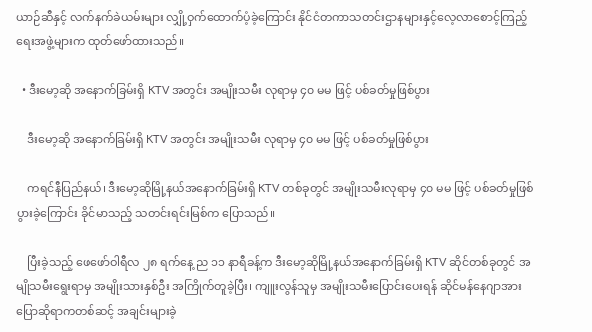ယာဉ်ဆီနှင့် လက်နက်ခဲယမ်းများ လျှို့ဝှက်ထောက်ပံ့ခဲ့ကြောင်း နိုင်ငံတကာသတင်းဌာနများနှင့်လေ့လာစောင့်ကြည့်ရေးအဖွဲ့များက ထုတ်ဖော်ထားသည်။

  • ဒီးမော့ဆို အနောက်ခြမ်းရှိ KTV အတွင်း အမျိုးသမီး လုရာမှ ၄၀ မမ ဖြင့် ပစ်ခတ်မှုဖြစ်ပွား

    ဒီးမော့ဆို အနောက်ခြမ်းရှိ KTV အတွင်း အမျိုးသမီး လုရာမှ ၄၀ မမ ဖြင့် ပစ်ခတ်မှုဖြစ်ပွား

    ကရင်နီပြည်နယ်၊ ဒီးမော့ဆိုမြို့နယ်အနောက်ခြမ်းရှိ KTV တစ်ခုတွင် အမျိုးသမီးလုရာမှ ၄၀ မမ ဖြင့် ပစ်ခတ်မှုဖြစ်ပွားခဲ့ကြောင်း ခိုင်မာသည့် သတင်းရင်းမြစ်က ပြောသည်။

    ပြီးခဲ့သည့် ဖေဖော်ဝါရီလ ၂၈ ရက်နေ့ ည ၁၁ နာရီခန့်က ဒီးမော့ဆိုမြို့နယ်အနောက်ခြမ်းရှိ KTV ဆိုင်တစ်ခုတွင် အမျိုသမီးရွေးရာမှ အမျိုးသားနှစ်ဦး အကြိုက်တူခဲ့ပြီး၊ ကျူးလွန်သူမှ အမျိုးသမီးပြောင်းပေးရန် ဆိုင်မန်နေဂျာအား ပြောဆိုရာကတစ်ဆင့် အချင်းများခဲ့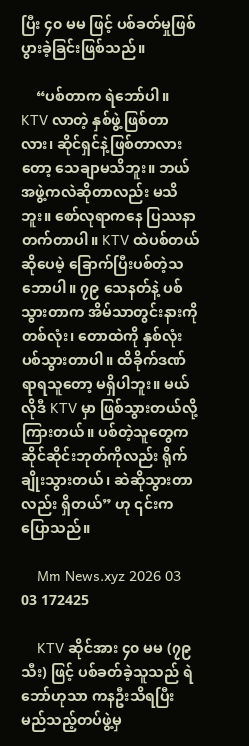ပြီး ၄၀ မမ ဖြင့် ပစ်ခတ်မှုဖြစ်ပွားခဲ့ခြင်းဖြစ်သည်။

    “ပစ်တာက ရဲဘော်ပါ။ KTV လာတဲ့ နှစ်ဖွဲ့ဖြစ်တာလား၊ ဆိုင်ရှင်နဲ့ဖြစ်တာလားတော့ သေချာမသိဘူး။ ဘယ်အဖွဲ့ကလဲဆိုတာလည်း မသိဘူး။ စော်လုရာကနေ ပြဿနာတက်တာပါ။ KTV ထဲပစ်တယ်ဆိုပေမဲ့ ခြောက်ပြီးပစ်တဲ့သဘောပါ။ ၇၉ သေနတ်နဲ့ ပစ်သွားတာက အိမ်သာတွင်းနားကို တစ်လုံး၊ တောထဲကို နှစ်လုံး ပစ်သွားတာပါ။ ထိခိုက်ဒဏ်ရာရသူတော့ မရှိပါဘူး။ မယ်လိုဒီ KTV မှာ ဖြစ်သွားတယ်လို့ ကြားတယ်။ ပစ်တဲ့သူတွေက ဆိုင်ဆိုင်းဘုတ်ကိုလည်း ရိုက်ချိုးသွားတယ်၊ ဆဲဆိုသွားတာလည်း ရှိတယ်” ဟု ၎င်းက ပြောသည်။

    Mm News.xyz 2026 03 03 172425

    KTV ဆိုင်အား ၄၀ မမ (၇၉ သီး) ဖြင့် ပစ်ခတ်ခဲ့သူသည် ရဲဘော်ဟုသာ ကနဦးသိရပြီး မည်သည့်တပ်ဖွဲ့မှ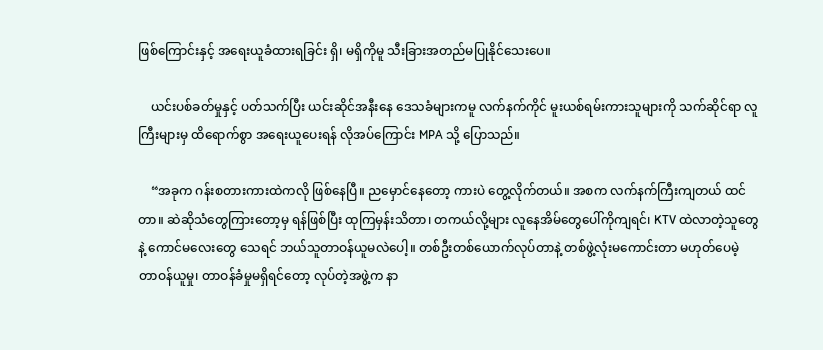ဖြစ်ကြောင်းနှင့် အရေးယူခံထားရခြင်း ရှိ၊ မရှိကိုမူ သီးခြားအတည်မပြုနိုင်သေးပေ။

    ယင်းပစ်ခတ်မှုနှင့် ပတ်သက်ပြီး ယင်းဆိုင်အနီးနေ ဒေသခံများကမူ လက်နက်ကိုင် မူးယစ်ရမ်းကားသူများကို သက်ဆိုင်ရာ လူကြီးများမှ ထိရောက်စွာ အရေးယူပေးရန် လိုအပ်ကြောင်း MPA သို့ ပြောသည်။

    “အခုက ဂန်းစတားကားထဲကလို ဖြစ်နေပြီ။ ညမှောင်နေတော့ ကားပဲ တွေ့လိုက်တယ်။ အစက လက်နက်ကြီးကျတယ် ထင်တာ။ ဆဲဆိုသံတွေကြားတော့မှ ရန်ဖြစ်ပြီး ထုကြမှန်းသိတာ၊ တကယ်လို့များ လူနေအိမ်တွေပေါ်ကိုကျရင်၊ KTV ထဲလာတဲ့သူတွေနဲ့ ကောင်မလေးတွေ သေရင် ဘယ်သူတာဝန်ယူမလဲပေါ့။ တစ်ဦးတစ်ယောက်လုပ်တာနဲ့ တစ်ဖွဲ့လုံးမကောင်းတာ မဟုတ်ပေမဲ့ တာဝန်ယူမှု၊ တာဝန်ခံမှုမရှိရင်တော့ လုပ်တဲ့အဖွဲ့က နာ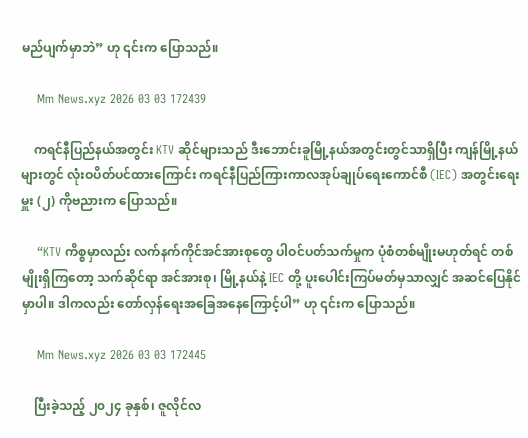မည်ပျက်မှာဘဲ” ဟု ၎င်းက ပြောသည်။

    Mm News.xyz 2026 03 03 172439

    ကရင်နီပြည်နယ်အတွင်း KTV ဆိုင်များသည် ဒီးဘောင်းခူမြို့နယ်အတွင်းတွင်သာရှိပြီး ကျန်မြို့နယ်များတွင် လုံးဝပိတ်ပင်ထားကြောင်း ကရင်နီပြည်ကြားကာလအုပ်ချုပ်ရေးကောင်စီ (IEC) အတွင်းရေးမှူး (၂) ကိုဗညားက ပြောသည်။

    “KTV ကိစ္စမှာလည်း လက်နက်ကိုင်အင်အားစုတွေ ပါဝင်ပတ်သက်မှုက ပုံစံတစ်မျိုးမဟုတ်ရင် တစ်မျိုးရှိကြတော့ သက်ဆိုင်ရာ အင်အားစု၊ မြို့နယ်နဲ့ IEC တို့ ပူးပေါင်းကြပ်မတ်မှသာလျှင် အဆင်ပြေနိုင်မှာပါ။ ဒါကလည်း တော်လှန်ရေးအခြေအနေကြောင့်ပါ” ဟု ၎င်းက ပြောသည်။

    Mm News.xyz 2026 03 03 172445

    ပြီးခဲ့သည့် ၂၀၂၄ ခုနှစ်၊ ဇူလိုင်လ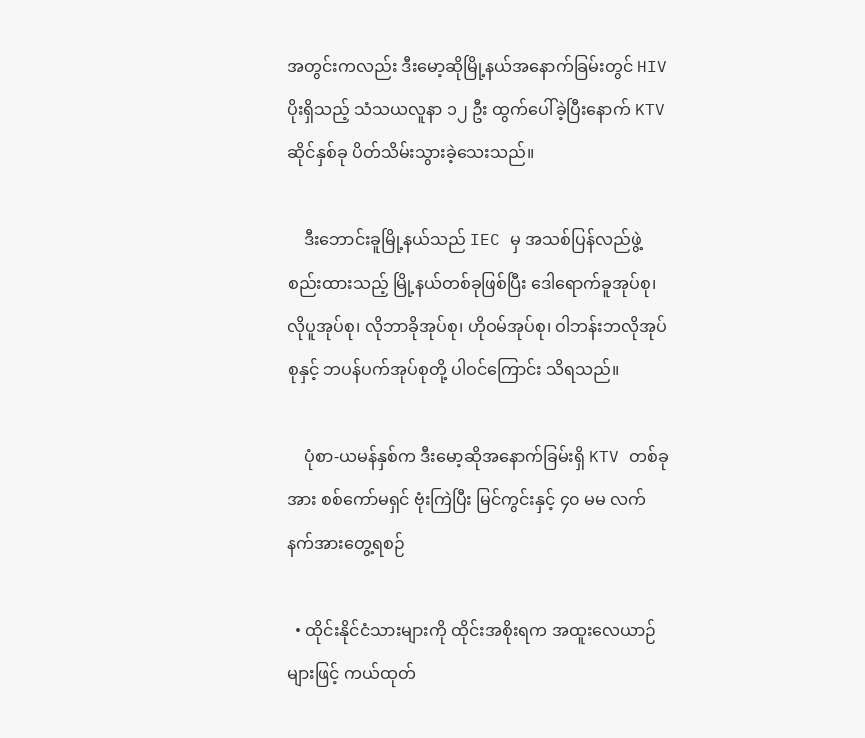အတွင်းကလည်း ဒီးမော့ဆိုမြို့နယ်အနောက်ခြမ်းတွင် HIV ပိုးရှိသည့် သံသယလူနာ ၁၂ ဦး ထွက်ပေါ်ခဲ့ပြီးနောက် KTV ဆိုင်နှစ်ခု ပိတ်သိမ်းသွားခဲ့သေးသည်။

    ဒီးဘောင်းခူမြို့နယ်သည် IEC မှ အသစ်ပြန်လည်ဖွဲ့စည်းထားသည့် မြို့နယ်တစ်ခုဖြစ်ပြီး ဒေါရောက်ခူအုပ်စု၊ လိုပူအုပ်စု၊ လိုဘာခိုအုပ်စု၊ ဟိုဝမ်အုပ်စု၊ ဝါဘန်းဘလိုအုပ်စုနှင့် ဘပန်ပက်အုပ်စုတို့ ပါဝင်ကြောင်း သိရသည်။

    ပုံစာ-ယမန်နှစ်က ဒီးမော့ဆိုအနောက်ခြမ်းရှိ KTV တစ်ခုအား စစ်ကော်မရှင် ဗုံးကြဲပြီး မြင်ကွင်းနှင့် ၄၀ မမ လက်နက်အားတွေ့ရစဉ်

  • ထိုင်းနိုင်ငံသားများကို ထိုင်းအစိုးရက အထူးလေယာဉ်များဖြင့် ကယ်ထုတ်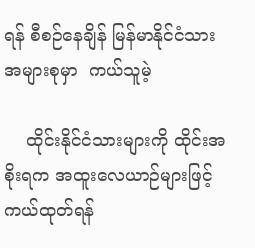ရန် စီစဉ်နေချိန် မြန်မာနိုင်ငံသားအများစုမှာ  ကယ်သူမဲ့

    ထိုင်းနိုင်ငံသားများကို ထိုင်းအစိုးရက အထူးလေယာဉ်များဖြင့် ကယ်ထုတ်ရန်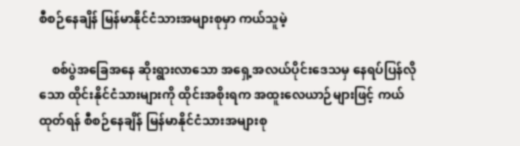စီစဉ်နေချိန် မြန်မာနိုင်ငံသားအများစုမှာ ကယ်သူမဲ့

    စစ်ပွဲအခြေအနေ ဆိုးရွားလာသော အရှေ့အလယ်ပိုင်းဒေသမှ နေရပ်ပြန်လိုသော ထိုင်းနိုင်ငံသားများကို ထိုင်းအစိုးရက အထူးလေယာဉ်များဖြင့် ကယ်ထုတ်ရန် စီစဉ်နေချိန် မြန်မာနိုင်ငံသားအများစု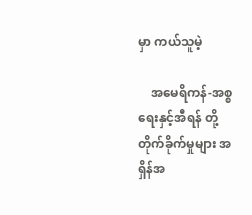မှာ ကယ်သူမဲ့

    အမေရိကန်-အစ္စရေးနှင့်အီရန် တို့ တိုက်ခိုက်မှုများ အရှိန်အ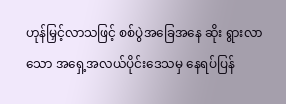ဟုန်မြှင့်လာသဖြင့် စစ်ပွဲအခြေအနေ ဆိုး ရွားလာသော အရှေ့အလယ်ပိုင်းဒေသမှ နေရပ်ပြန်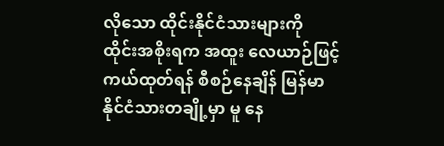လိုသော ထိုင်းနိုင်ငံသားများကို ထိုင်းအစိုးရက အထူး လေယာဉ်ဖြင့် ကယ်ထုတ်ရန် စီစဉ်နေချိန် မြန်မာနိုင်ငံသားတချို့မှာ မူ နေ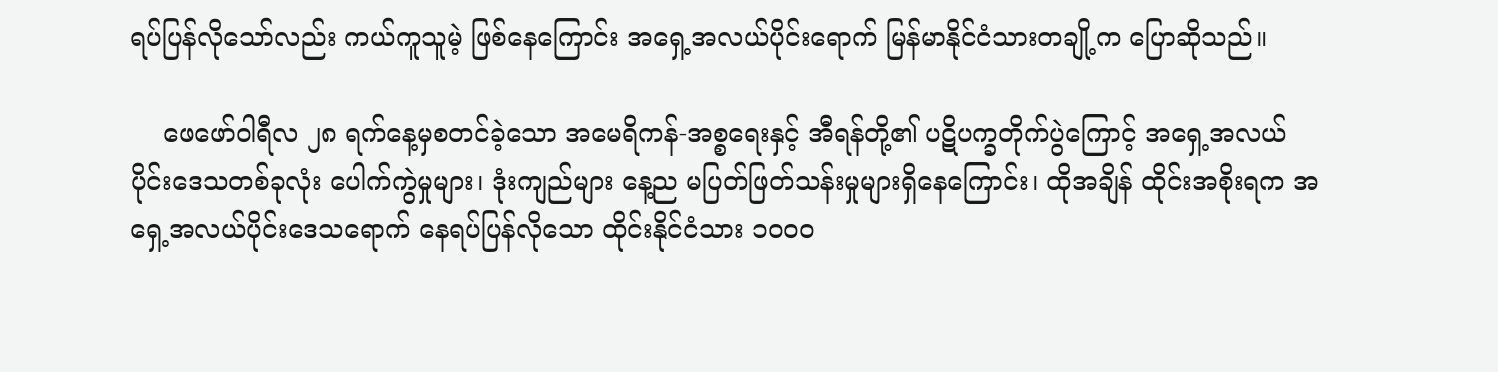ရပ်ပြန်လိုသော်လည်း ကယ်ကူသူမဲ့ ဖြစ်နေကြောင်း အရှေ့အလယ်ပိုင်းရောက် မြန်မာနိုင်ငံသားတချို့က ပြောဆိုသည်။

    ဖေဖော်ဝါရီလ ၂၈ ရက်နေ့မှစတင်ခဲ့သော အမေရိကန်-အစ္စရေးနှင့် အီရန်တို့၏ ပဋိပက္ခတိုက်ပွဲကြောင့် အရှေ့အလယ်ပိုင်းဒေသတစ်ခုလုံး ပေါက်ကွဲမှုများ၊ ဒုံးကျည်များ နေ့ည မပြတ်ဖြတ်သန်းမှုများရှိနေကြောင်း၊ ထိုအချိန် ထိုင်းအစိုးရက အရှေ့အလယ်ပိုင်းဒေသရောက် နေရပ်ပြန်လိုသော ထိုင်းနိုင်ငံသား ၁၀၀၀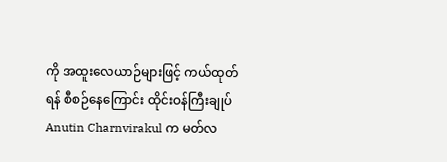ကို အထူးလေယာဉ်များဖြင့် ကယ်ထုတ်ရန် စီစဉ်နေကြောင်း ထိုင်းဝန်ကြီးချုပ် Anutin Charnvirakul က မတ်လ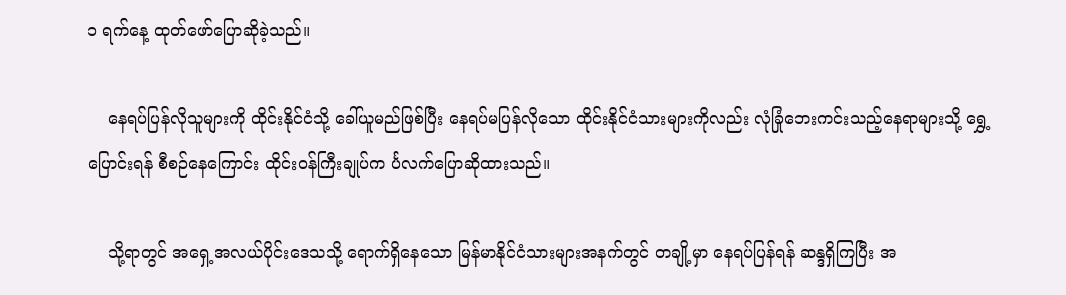၁ ရက်နေ့ ထုတ်ဖော်ပြောဆိုခဲ့သည်။

    နေရပ်ပြန်လိုသူများကို ထိုင်းနိုင်ငံသို့ ခေါ်ယူမည်ဖြစ်ပြီး နေရပ်မပြန်လိုသော ထိုင်းနိုင်ငံသားများကိုလည်း လုံခြုံဘေးကင်းသည့်နေရာများသို့ ရွှေ့ပြောင်းရန် စီစဉ်နေကြောင်း ထိုင်းဝန်ကြီးချုပ်က င်္ပလက်ပြောဆိုထားသည်။

    သို့ရာတွင် အရှေ့အလယ်ပိုင်းဒေသသို့ ရောက်ရှိနေသော မြန်မာနိုင်ငံသားများအနက်တွင် တချို့မှာ နေရပ်ပြန်ရန် ဆန္ဒရှိကြပြီး အ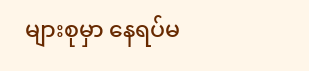များစုမှာ နေရပ်မ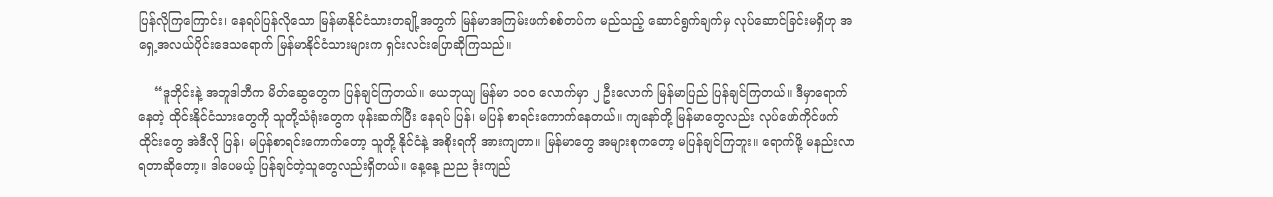ပြန်လိုကြကြောင်း၊ နေရပ်ပြန်လိုသော မြန်မာနိုင်ငံသားတချို့အတွက် မြန်မာအကြမ်းဖက်စစ်တပ်က မည်သည့် ဆောင်ရွက်ချက်မှ လုပ်ဆောင်ခြင်းမရှိဟု အရှေ့အလယ်ပိုင်းဒေသရောက် မြန်မာနိုင်ငံသားများက ရှင်းလင်းပြောဆိုကြသည်။

    “ဒူဘိုင်းနဲ့ အဘူဒါဘီက မိတ်ဆွေတွေက ပြန်ချင်ကြတယ်။ ယေဘုယျ မြန်မာ ၁၀၀ လောက်မှာ ၂ ဦးလောက် မြန်မာပြည် ပြန်ချင်ကြတယ်။ ဒီမှာရောက်နေတဲ့ ထိုင်းနိုင်ငံသားတွေကို သူတို့သံရုံးတွေက ဖုန်းဆက်ပြီး နေရပ် ပြန်၊ မပြန် စာရင်းကောက်နေတယ်။ ကျနော်တို့ မြန်မာတွေလည်း လုပ်ဖော်ကိုင်ဖက် ထိုင်းတွေ အဲဒီလို ပြန်၊ မပြန်စာရင်းကောက်တော့ သူတို့ နိုင်ငံနဲ့ အစိုးရကို အားကျတာ။ မြန်မာတွေ အများစုကတော့ မပြန်ချင်ကြဘူး။ ရောက်ဖို့ မနည်းလာရတာဆိုတော့။ ဒါပေမယ့် ပြန်ချင်တဲ့သူတွေလည်းရှိတယ်။ နေ့နေ့ ညည ဒုံးကျည်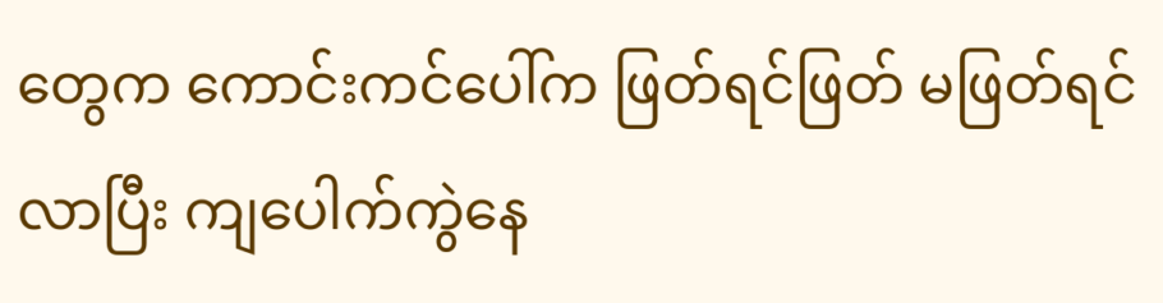တွေက ကောင်းကင်ပေါ်က ဖြတ်ရင်ဖြတ် မဖြတ်ရင် လာပြီး ကျပေါက်ကွဲနေ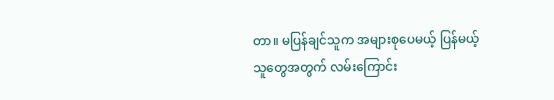တာ။ မပြန်ချင်သူက အများစုပေမယ့် ပြန်မယ့်သူတွေအတွက် လမ်းကြောင်း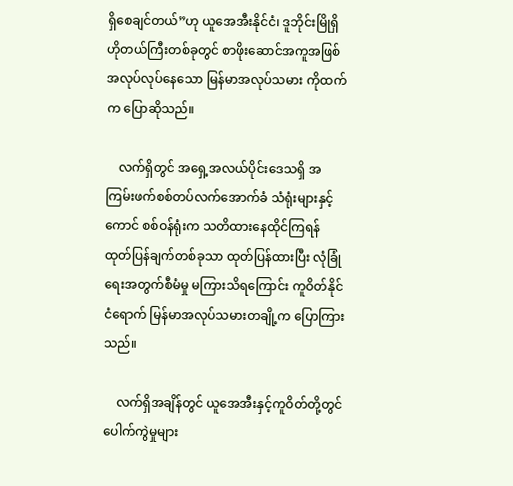ရှိစေချင်တယ်”ဟု ယူအေအီးနိုင်ငံ၊ ဒူဘိုင်းမြိုရှိ ဟိုတယ်ကြီးတစ်ခုတွင် စာဖိုးဆောင်အကူအဖြစ် အလုပ်လုပ်နေသော မြန်မာအလုပ်သမား ကိုထက်က ပြောဆိုသည်။

    လက်ရှိတွင် အရှေ့အလယ်ပိုင်းဒေသရှိ အကြမ်းဖက်စစ်တပ်လက်အောက်ခံ သံရုံးများနှင့် ကောင် စစ်ဝန်ရုံးက သတိထားနေထိုင်ကြရန် ထုတ်ပြန်ချက်တစ်ခုသာ ထုတ်ပြန်ထားပြီး လုံခြုံရေးအတွက်စီမံမှု မကြားသိရကြောင်း ကူဝိတ်နိုင်ငံရောက် မြန်မာအလုပ်သမားတချို့က ပြောကြားသည်။

    လက်ရှိအချိန်တွင် ယူအေအီးနှင့်ကူဝိတ်တို့တွင် ပေါက်ကွဲမှုများ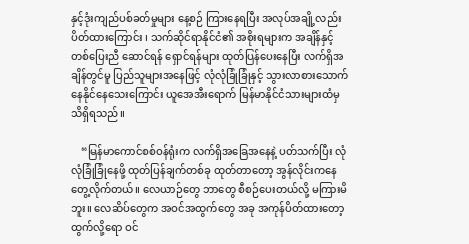နှင့်ဒုံးကျည်ပစ်ခတ်မှုများ နေ့စဉ် ကြားနေရပြီး အလုပ်အချို့လည်း ပိတ်ထားကြောင်း ၊ သက်ဆိုင်ရာနိုင်ငံ၏ အစိုးရများက အချိန်နှင့် တစ်ပြေးညီ ဆောင်ရန် ရှောင်ရန်များ ထုတ်ပြန်ပေးနေပြီး လက်ရှိအချိန်တွင်မူ ပြည်သူများအနေဖြင့် လုံလုံခြုံခြုံနှင့် သွားလာစားသောက်နေနိုင်နေသေးကြောင်း ယူအေအီးရောက် မြန်မာနိုင်ငံသားများထံမှ သိရှိရသည်။

    “မြန်မာကောင်စစ်ဝန်ရုံးက လက်ရှိအခြေအနေနဲ့ ပတ်သက်ပြီး လုံလုံခြုံခြုံနေဖို့ ထုတ်ပြန်ချက်တစ်ခု ထုတ်တာတော့ အွန်လိုင်းကနေ တွေ့လိုက်တယ်။ လေယာဉ်တွေ ဘာတွေ စီစဉ်ပေးတယ်လို့ မကြားမိဘူး။ လေဆိပ်တွေက အဝင်အထွက်တွေ အခု အကုန်ပိတ်ထားတော့ ထွက်လို့ရော ဝင်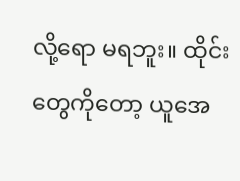လို့ရော မရဘူး။ ထိုင်းတွေကိုတော့ ယူအေ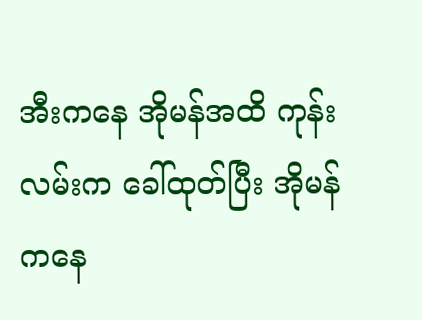အီးကနေ အိုမန်အထိ ကုန်းလမ်းက ခေါ်ထုတ်ပြီး အိုမန်ကနေ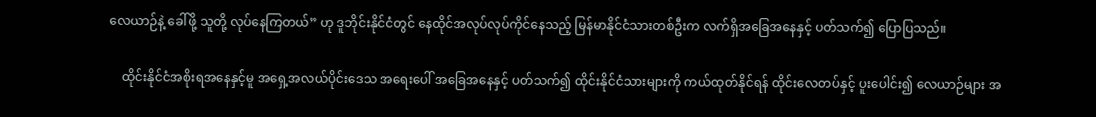လေယာဉ်နဲ့ ခေါ်ဖို့ သူတို့ လုပ်နေကြတယ်” ဟု ဒူဘိုင်းနိုင်ငံတွင် နေထိုင်အလုပ်လုပ်ကိုင်နေသည့် မြန်မာနိုင်ငံသားတစ်ဦးက လက်ရှိအခြေအနေနှင့် ပတ်သက်၍ ပြောပြသည်။

    ထိုင်းနိုင်ငံအစိုးရအနေနှင့်မူ အရှေ့အလယ်ပိုင်းဒေသ အရေးပေါ် အခြေအနေနှင့် ပတ်သက်၍ ထိုင်းနိုင်ငံသားများကို ကယ်ထုတ်နိုင်ရန် ထိုင်းလေတပ်နှင့် ပူးပေါင်း၍ လေယာဉ်များ အ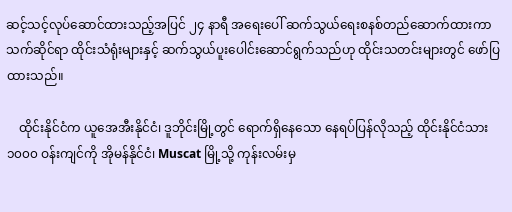ဆင့်သင့်လုပ်ဆောင်ထားသည့်အပြင် ၂၄ နာရီ အရေးပေါ် ဆက်သွယ်ရေးစနစ်တည်ဆောက်ထားကာ သက်ဆိုင်ရာ ထိုင်းသံရုံးများနှင့် ဆက်သွယ်ပူးပေါင်းဆောင်ရွက်သည်ဟု ထိုင်းသတင်းများတွင် ဖော်ပြထားသည်။

    ထိုင်းနိုင်ငံက ယူအေအီးနိုင်ငံ၊ ဒူဘိုင်းမြို့တွင် ရောက်ရှိနေသော နေရပ်ပြန်လိုသည့် ထိုင်းနိုင်ငံသား ၁၀၀၀ ဝန်းကျင်ကို အိုမန်နိုင်ငံ၊ Muscat မြို့သို့ ကုန်းလမ်းမှ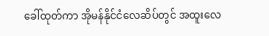ခေါ်ထုတ်ကာ အိုမန်နိုင်ငံလေဆိပ်တွင် အထူးလေ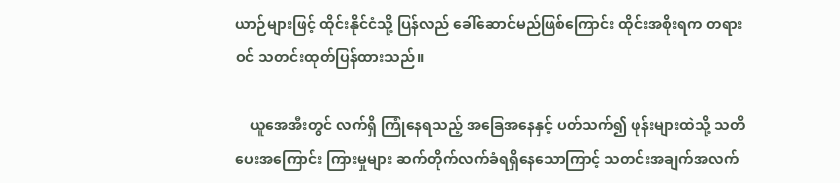ယာဉ်များဖြင့် ထိုင်းနိုင်ငံသို့ ပြန်လည် ခေါ်ဆောင်မည်ဖြစ်ကြောင်း ထိုင်းအစိုးရက တရားဝင် သတင်းထုတ်ပြန်ထားသည်။

    ယူအေအီးတွင် လက်ရှိ ကြုံနေရသည့် အခြေအနေနှင့် ပတ်သက်၍ ဖုန်းများထဲသို့ သတိပေးအကြောင်း ကြားမှုများ ဆက်တိုက်လက်ခံရရှိနေသောကြာင့် သတင်းအချက်အလက်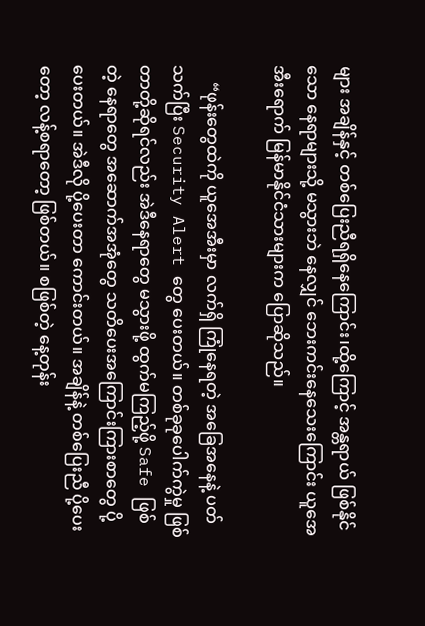များ အချိန်နှင့် တစ်ပြေးညီရရှိနေကြောင်း၊ထို့ကြောင့် အန္တရာယ် ဖြစ်နိုင်သော နေရာများသို့ မသွားဘဲ နေလျှင် ဘေးကင်းနေသေးကြောင်း ယူအေအီးရောက် မြန်မာနိုင်ငံသားများက ပြောဆိုသည်။

    “ဖုန်းတွေထဲကို ယူအေအီးမှာ လက်ရှိ ကြုံနေရတဲ့ အခြေအနေနဲ့ ပတ်သက်ပြီး Security Alert တွေ ပေးတယ်။ တစ်ခုခုပေါက်ကွဲမှု ဖြစ်တာတို့ဆိုရင်လည်း အဲဒီနေရာတွေ မသွားဖို့ ထွက်မကြည့်ဖို့ Safe ဖြစ်တဲ့‌ နေရာတွေ အဆောက်အအုံတွေ သတိပေးအကြောင်းကြားစာတွေ ပို့ပေးတယ်။ အဲဒီလို ပို့ပေးတာ ကောင်းတယ်။ အချိန်နဲ့ တစ်ပြေးညီ ပို့ပေးတော့ လန့်စရာတော့ ဖြစ်တယ်။ စဖြစ်တဲ့ နေ့တုန်း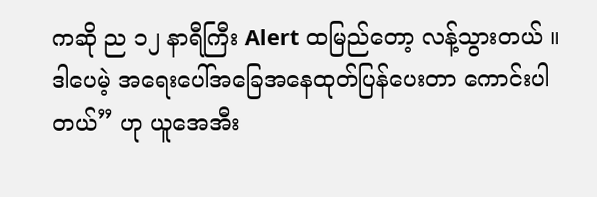ကဆို ည ၁၂ နာရီကြီး Alert ထမြည်တော့ လန့်သွားတယ် ။ ဒါပေမဲ့ အရေးပေါ်အခြေအနေထုတ်ပြန်ပေးတာ ကောင်းပါတယ်” ဟု ယူအေအီး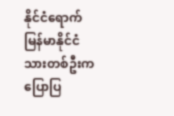နိုင်ငံရောက် မြန်မာနိုင်ငံသားတစ်ဦးက ပြောပြ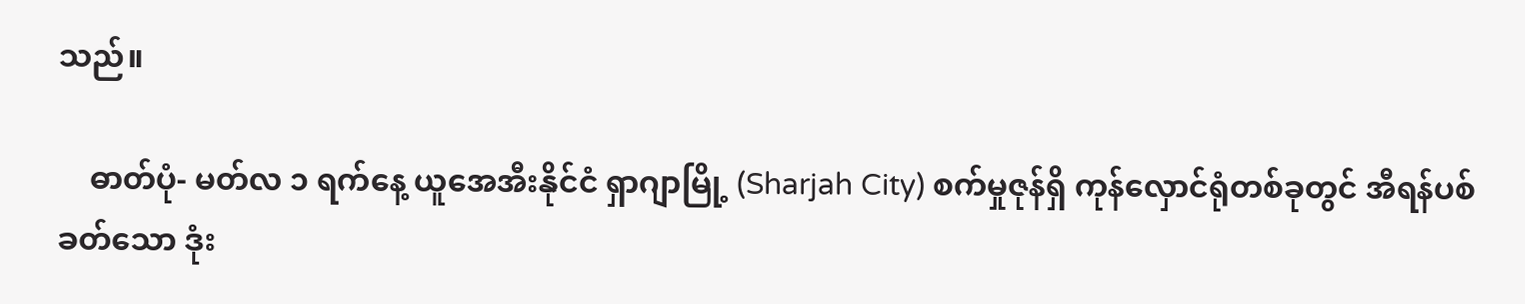သည်။

    ဓာတ်ပုံ- မတ်လ ၁ ရက်နေ့ ယူအေအီးနိုင်ငံ ရှာဂျာမြို့ (Sharjah City) စက်မှုဇုန်ရှိ ကုန်လှောင်ရုံတစ်ခုတွင် အီရန်ပစ်ခတ်သော ဒုံး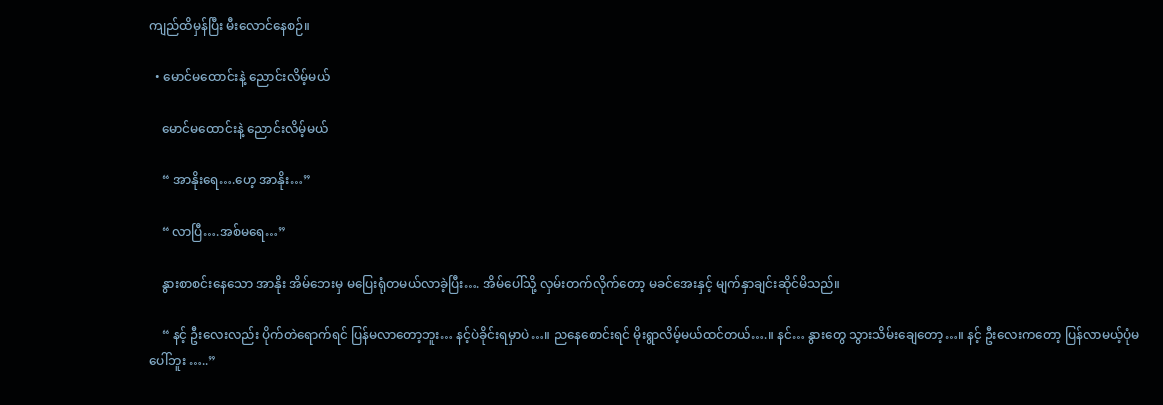ကျည်ထိမှန်ပြီး မီးလောင်နေစဉ်။

  • မောင်မထောင်းနဲ့ ညောင်းလိမ့်မယ်

    မောင်မထောင်းနဲ့ ညောင်းလိမ့်မယ်

    “ အာနိုးရေ….ဟေ့ အာနိုး…”

    “ လာပြီ….အစ်မရေ…”

    နွားစာစင်းနေသော အာနိုး အိမ်ဘေးမှ မပြေးရုံတမယ်လာခဲ့ပြီး…. အိမ်ပေါ်သို့ လှမ်းတက်လိုက်တော့ မခင်အေးနှင့် မျက်နှာချင်းဆိုင်မိသည်။

    “ နင့် ဦးလေးလည်း ပိုက်တဲရောက်ရင် ပြန်မလာတော့ဘူး… နင့်ပဲခိုင်းရမှာပဲ…။ ညနေစောင်းရင် မိုးရွာလိမ့်မယ်ထင်တယ်….။ နင်… နွားတွေ သွားသိမ်းချေတော့…။ နင့် ဦးလေးကတော့ ပြန်လာမယ့်ပုံမပေါ်ဘူး …..”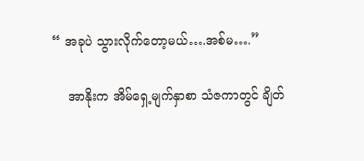“ အခုပဲ သွားလိုက်တော့မယ်….အစ်မ….”

    အာနိုးက အိမ်ရှေ့မျက်နှာစာ သံဇကာတွင် ချိတ်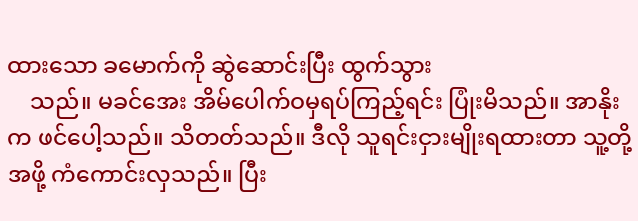ထားသော ခမောက်ကို ဆွဲဆောင်းပြီး ထွက်သွား
    သည်။ မခင်အေး အိမ်ပေါက်ဝမှရပ်ကြည့်ရင်း ပြုံးမိသည်။ အာနိုးက ဖင်ပေါ့သည်။ သိတတ်သည်။ ဒီလို သူရင်းငှားမျိုးရထားတာ သူ့တို့အဖို့ ကံကောင်းလှသည်။ ပြီး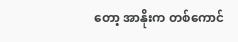တော့ အာနိုးက တစ်ကောင်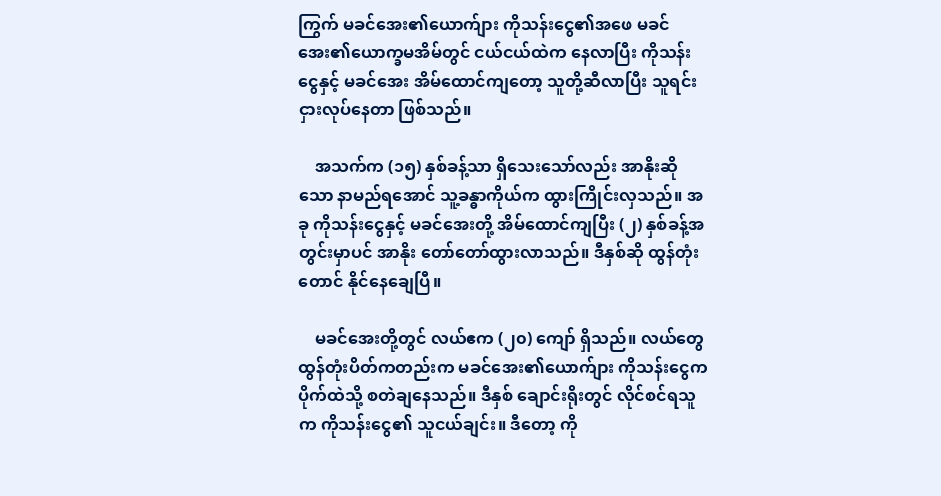ကြွက် မခင်အေး၏ယောက်ျား ကိုသန်းငွေ၏အဖေ မခင်အေး၏ယောက္ခမအိမ်တွင် ငယ်ငယ်ထဲက နေလာပြီး ကိုသန်းငွေနှင့် မခင်အေး အိမ်ထောင်ကျတော့ သူတို့ဆီလာပြီး သူရင်းငှားလုပ်နေတာ ဖြစ်သည်။

    အသက်က (၁၅) နှစ်ခန့်သာ ရှိသေးသော်လည်း အာနိုးဆိုသော နာမည်ရအောင် သူ့ခန္ဓာကိုယ်က ထွားကြိုင်းလှသည်။ အခု ကိုသန်းငွေနှင့် မခင်အေးတို့ အိမ်ထောင်ကျပြီး (၂) နှစ်ခန့်အတွင်းမှာပင် အာနိုး တော်တော်ထွားလာသည်။ ဒီနှစ်ဆို ထွန်တုံးတောင် နိုင်နေချေပြီ။

    မခင်အေးတို့တွင် လယ်ဧက (၂၀) ကျော် ရှိသည်။ လယ်တွေ ထွန်တုံးပိတ်ကတည်းက မခင်အေး၏ယောက်ျား ကိုသန်းငွေက ပိုက်ထဲသို့ စတဲချနေသည်။ ဒီနှစ် ချောင်းရိုးတွင် လိုင်စင်ရသူက ကိုသန်းငွေ၏ သူငယ်ချင်း။ ဒီတော့ ကို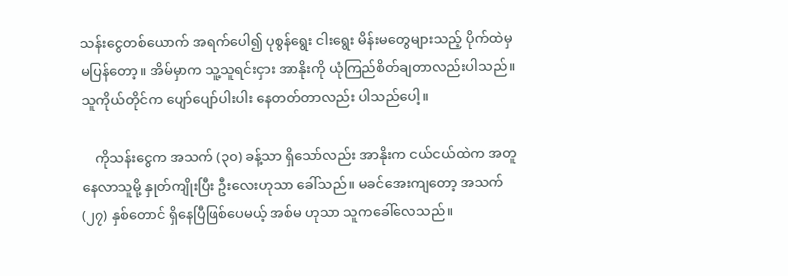သန်းငွေတစ်ယောက် အရက်ပေါ၍ ပုစွန်ရွေး ငါးရွေး မိန်းမတွေများသည့် ပိုက်ထဲမှ မပြန်တော့။ အိမ်မှာက သူ့သူရင်းငှား အာနိုးကို ယုံကြည်စိတ်ချတာလည်းပါသည်။ သူကိုယ်တိုင်က ပျော်ပျော်ပါးပါး နေတတ်တာလည်း ပါသည်ပေါ့။

    ကိုသန်းငွေက အသက် (၃၀) ခန့်သာ ရှိသော်လည်း အာနိုးက ငယ်ငယ်ထဲက အတူနေလာသူမို့ နှုတ်ကျိုးပြီး ဦးလေးဟုသာ ခေါ်သည်။ မခင်အေးကျတော့ အသက် (၂၇) နှစ်တောင် ရှိနေပြီဖြစ်ပေမယ့် အစ်မ ဟုသာ သူကခေါ်လေသည်။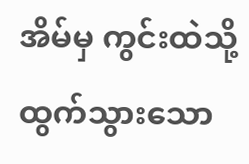အိမ်မှ ကွင်းထဲသို့ ထွက်သွားသော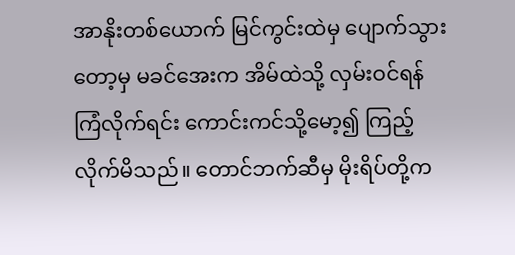အာနိုးတစ်ယောက် မြင်ကွင်းထဲမှ ပျောက်သွားတော့မှ မခင်အေးက အိမ်ထဲသို့ လှမ်းဝင်ရန် ကြံလိုက်ရင်း ကောင်းကင်သို့မော့၍ ကြည့်လိုက်မိသည်။ တောင်ဘက်ဆီမှ မိုးရိပ်တို့က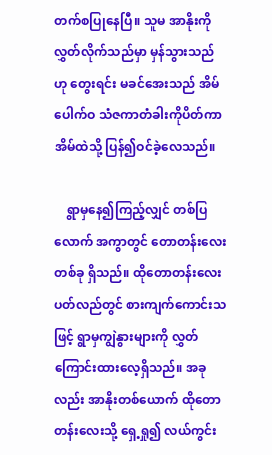တက်စပြုနေပြီ။ သူမ အာနိုးကို လွှတ်လိုက်သည်မှာ မှန်သွားသည်ဟု တွေးရင်း မခင်အေးသည် အိမ်ပေါက်ဝ သံဇကာတံခါးကိုပိတ်ကာ အိမ်ထဲသို့ ပြန်၍ဝင်ခဲ့လေသည်။

    ရွာမှနေ၍ကြည့်လျှင် တစ်ပြလောက် အကွာတွင် တောတန်းလေးတစ်ခု ရှိသည်။ ထိုတောတန်းလေး ပတ်လည်တွင် စားကျက်ကောင်းသဖြင့် ရွာမှကျွဲနွားများကို လွှတ်ကြောင်းထားလေ့ရှိသည်။ အခုလည်း အာနိုးတစ်ယောက် ထိုတောတန်းလေးသို့ ရှေ့ရှု၍ လယ်ကွင်း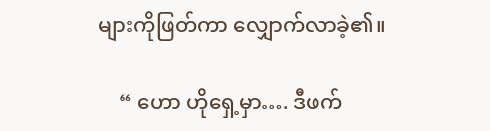များကိုဖြတ်ကာ လျှောက်လာခဲ့၏။

    “ ဟော ဟိုရှေ့မှာ…. ဒီဖက်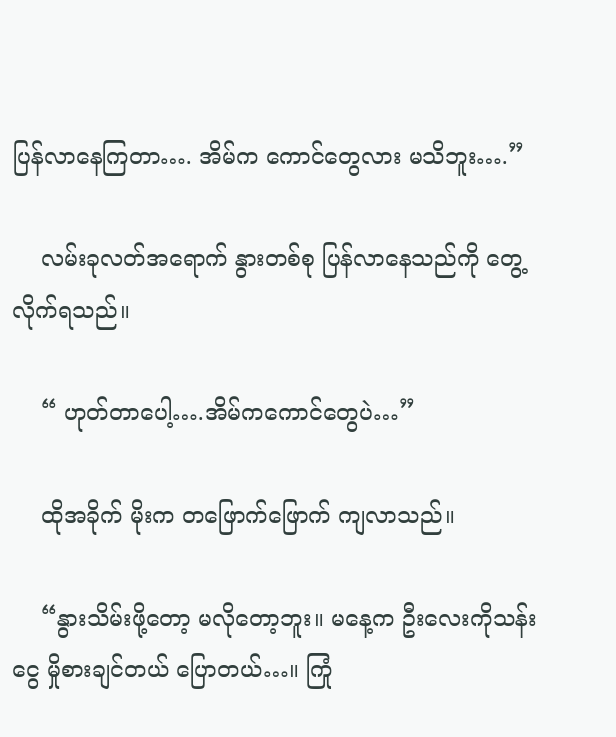ပြန်လာနေကြတာ…. အိမ်က ကောင်တွေလား မသိဘူး….”

    လမ်းခုလတ်အရောက် နွားတစ်စု ပြန်လာနေသည်ကို တွေ့လိုက်ရသည်။

    “ ဟုတ်တာပေါ့….အိမ်ကကောင်တွေပဲ…”

    ထိုအခိုက် မိုးက တဖြောက်ဖြောက် ကျလာသည်။

    “နွားသိမ်းဖို့တော့ မလိုတော့ဘူး။ မနေ့က ဦးလေးကိုသန်းငွေ မှိုစားချင်တယ် ပြောတယ်…။ ကြုံ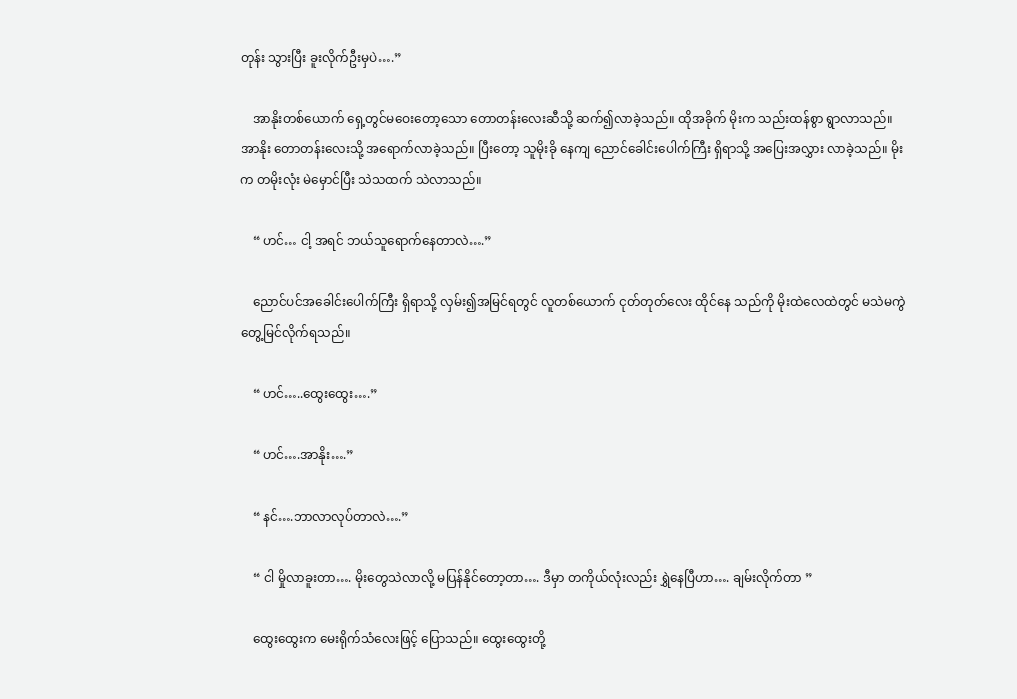တုန်း သွားပြီး ခူးလိုက်ဦးမှပဲ….”

    အာနိုးတစ်ယောက် ရှေ့တွင်မဝေးတော့သော တောတန်းလေးဆီသို့ ဆက်၍လာခဲ့သည်။ ထိုအခိုက် မိုးက သည်းထန်စွာ ရွာလာသည်။ အာနိုး တောတန်းလေးသို့ အရောက်လာခဲ့သည်။ ပြီးတော့ သူမိုးခို နေကျ ညောင်ခေါင်းပေါက်ကြီး ရှိရာသို့ အပြေးအလွှား လာခဲ့သည်။ မိုးက တမိုးလုံး မဲမှောင်ပြီး သဲသထက် သဲလာသည်။

    “ ဟင်… ငါ့ အရင် ဘယ်သူရောက်နေတာလဲ….”

    ညောင်ပင်အခေါင်းပေါက်ကြီး ရှိရာသို့ လှမ်း၍အမြင်ရတွင် လူတစ်ယောက် ငုတ်တုတ်လေး ထိုင်နေ သည်ကို မိုးထဲလေထဲတွင် မသဲမကွဲ တွေ့မြင်လိုက်ရသည်။

    “ ဟင်…..ထွေးထွေး….”

    “ ဟင်….အာနိုး….”

    “ နင်….ဘာလာလုပ်တာလဲ….”

    “ ငါ မှိုလာခူးတာ…. မိုးတွေသဲလာလို့ မပြန်နိုင်တော့တာ…. ဒီမှာ တကိုယ်လုံးလည်း ရွှဲနေပြီဟာ…. ချမ်းလိုက်တာ ”

    ထွေးထွေးက မေးရိုက်သံလေးဖြင့် ပြောသည်။ ထွေးထွေးတို့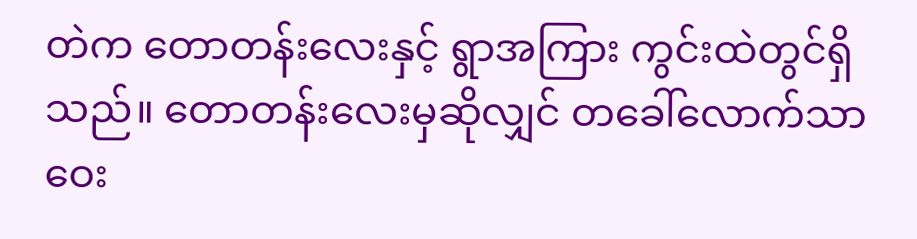တဲက တောတန်းလေးနှင့် ရွာအကြား ကွင်းထဲတွင်ရှိသည်။ တောတန်းလေးမှဆိုလျှင် တခေါ်လောက်သာ ဝေး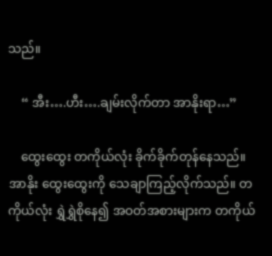သည်။

    “ အီး….ဟီး….ချမ်းလိုက်တာ အာနိုးရာ…”

    ထွေးထွေး တကိုယ်လုံး ခိုက်ခိုက်တုန်နေသည်။ အာနိုး ထွေးထွေးကို သေချာကြည့်လိုက်သည်။ တကိုယ်လုံး ရွှဲရွှဲစိုနေ၍ အဝတ်အစားများက တကိုယ်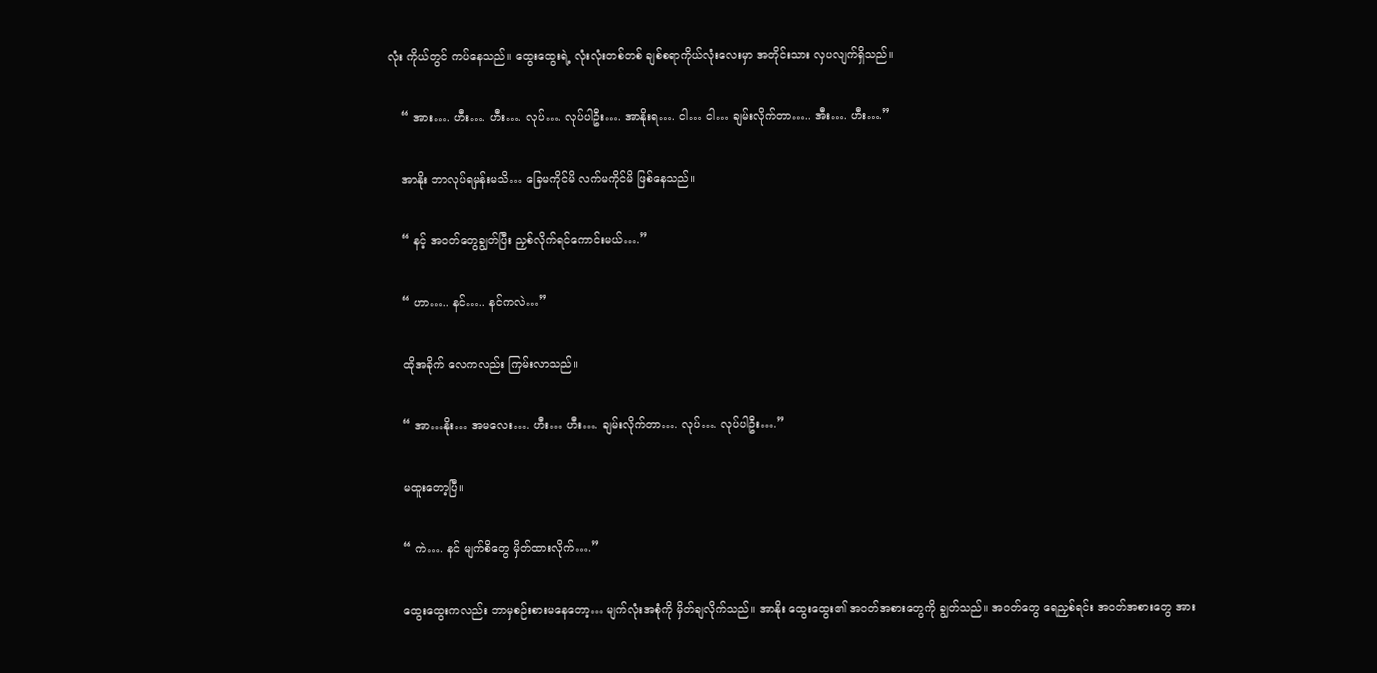လုံး ကိုယ်တွင် ကပ်နေသည်။ ထွေးထွေးရဲ့ လုံးလုံးတစ်တစ် ချစ်စရာကိုယ်လုံးလေးမှာ အတိုင်းသား လှပလျက်ရှိသည်။

    “ အား…. ဟီး…. ဟီး…. လုပ်…. လုပ်ပါဦး…. အာနိုးရ…. ငါ… ငါ… ချမ်းလိုက်တာ….. အီး…. ဟီး….”

    အာနိုး ဘာလုပ်ရမှန်းမသိ… ခြေမကိုင်မိ လက်မကိုင်မိ ဖြစ်နေသည်။

    “ နင့် အဝတ်တွေချွတ်ပြီး ညှစ်လိုက်ရင်ကောင်းမယ်….”

    “ ဟာ….. နင်….. နင်ကလဲ…”

    ထိုအခိုက် လေကလည်း ကြမ်းလာသည်။

    “ အာ…နိုး… အမလေး…. ဟီး… ဟီး…. ချမ်းလိုက်တာ…. လုပ်…. လုပ်ပါဦး….”

    မထူးတော့ပြီ။

    “ ကဲ…. နင် မျက်စိတွေ မှိတ်ထားလိုက်….”

    ထွေးထွေးကလည်း ဘာမှစဉ်းစားမနေတော့… မျက်လုံးအစုံကို မှိတ်ချလိုက်သည်။ အာနိုး ထွေးထွေး၏ အဝတ်အစားတွေကို ချွတ်သည်။ အဝတ်တွေ ရေညှစ်ရင်း အဝတ်အစားတွေ အား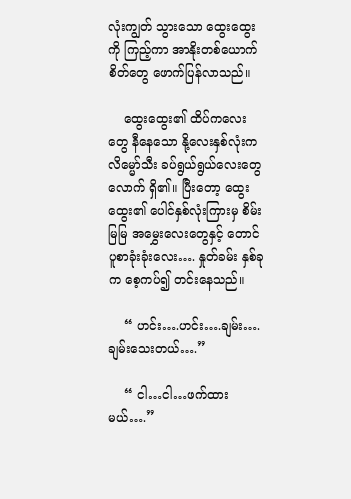လုံးကျွတ် သွားသော ထွေးထွေးကို ကြည့်ကာ အာနိုးတစ်ယောက် စိတ်တွေ ဖောက်ပြန်လာသည်။

    ထွေးထွေး၏ ထိပ်ကလေးတွေ နီနေသော နို့လေးနှစ်လုံးက လိမ္မော်သီး ခပ်ရွယ်ရွယ်လေးတွေလောက် ရှိ၏။ ပြီးတော့ ထွေးထွေး၏ ပေါင်နှစ်လုံးကြားမှ စိမ်းမြမြ အမွှေးလေးတွေနှင့် တောင်ပူစာခုံးခုံးလေး…. နှုတ်ခမ်း နှစ်ခုက စေ့ကပ်၍ တင်းနေသည်။

    “ ဟင်း….ဟင်း….ချမ်း….ချမ်းသေးတယ်….”

    “ ငါ…ငါ…ဖက်ထားမယ်….”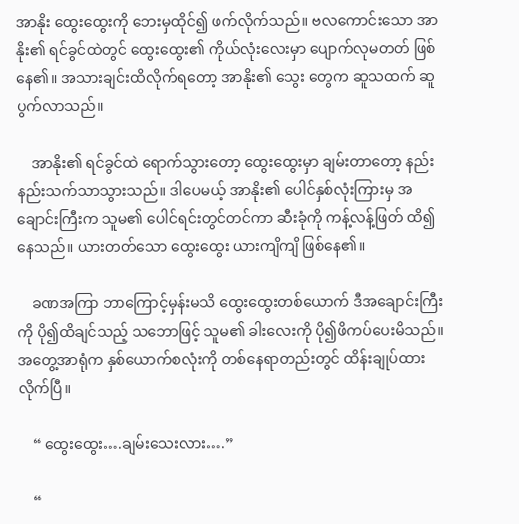အာနိုး ထွေးထွေးကို ဘေးမှထိုင်၍ ဖက်လိုက်သည်။ ဗလကောင်းသော အာနိုး၏ ရင်ခွင်ထဲတွင် ထွေးထွေး၏ ကိုယ်လုံးလေးမှာ ပျောက်လုမတတ် ဖြစ်နေ၏။ အသားချင်းထိလိုက်ရတော့ အာနိုး၏ သွေး တွေက ဆူသထက် ဆူပွက်လာသည်။

    အာနိုး၏ ရင်ခွင်ထဲ ရောက်သွားတော့ ထွေးထွေးမှာ ချမ်းတာတော့ နည်းနည်းသက်သာသွားသည်။ ဒါပေမယ့် အာနိုး၏ ပေါင်နှစ်လုံးကြားမှ အချောင်းကြီးက သူမ၏ ပေါင်ရင်းတွင်တင်ကာ ဆီးခုံကို ကန့်လန့်ဖြတ် ထိ၍နေသည်။ ယားတတ်သော ထွေးထွေး ယားကျိကျိ ဖြစ်နေ၏။

    ခဏအကြာ ဘာကြောင့်မှန်းမသိ ထွေးထွေးတစ်ယောက် ဒီအချောင်းကြီးကို ပို၍ထိချင်သည့် သဘောဖြင့် သူမ၏ ခါးလေးကို ပို၍ဖိကပ်ပေးမိသည်။ အတွေ့အာရုံက နှစ်ယောက်စလုံးကို တစ်နေရာတည်းတွင် ထိန်းချုပ်ထားလိုက်ပြီ။

    “ ထွေးထွေး….ချမ်းသေးလား….”

    “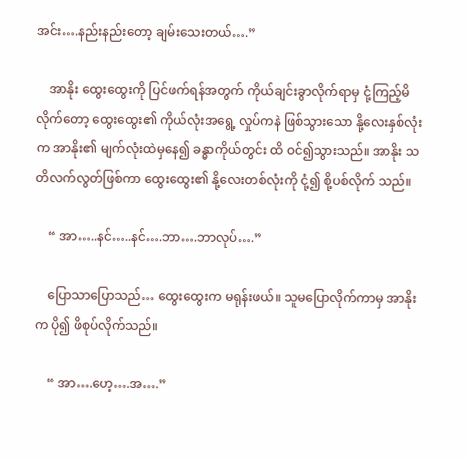အင်း….နည်းနည်းတော့ ချမ်းသေးတယ်….”

    အာနိုး ထွေးထွေးကို ပြင်ဖက်ရန်အတွက် ကိုယ်ချင်းခွာလိုက်ရာမှ ငုံ့ကြည့်မိလိုက်တော့ ထွေးထွေး၏ ကိုယ်လုံးအရွေ့ လှုပ်ကနဲ ဖြစ်သွားသော နို့လေးနှစ်လုံးက အာနိုး၏ မျက်လုံးထဲမှနေ၍ ခန္ဓာကိုယ်တွင်း ထိ ဝင်၍သွားသည်။ အာနိုး သတိလက်လွတ်ဖြစ်ကာ ထွေးထွေး၏ နို့လေးတစ်လုံးကို ငုံ့၍ စို့ပစ်လိုက် သည်။

    “ အာ…..နင်…..နင်….ဘာ….ဘာလုပ်….”

    ပြောသာပြောသည်… ထွေးထွေးက မရုန်းဖယ်။ သူမပြောလိုက်ကာမှ အာနိုးက ပို၍ ဖိစုပ်လိုက်သည်။

    “ အာ….ဟေ့….အ….”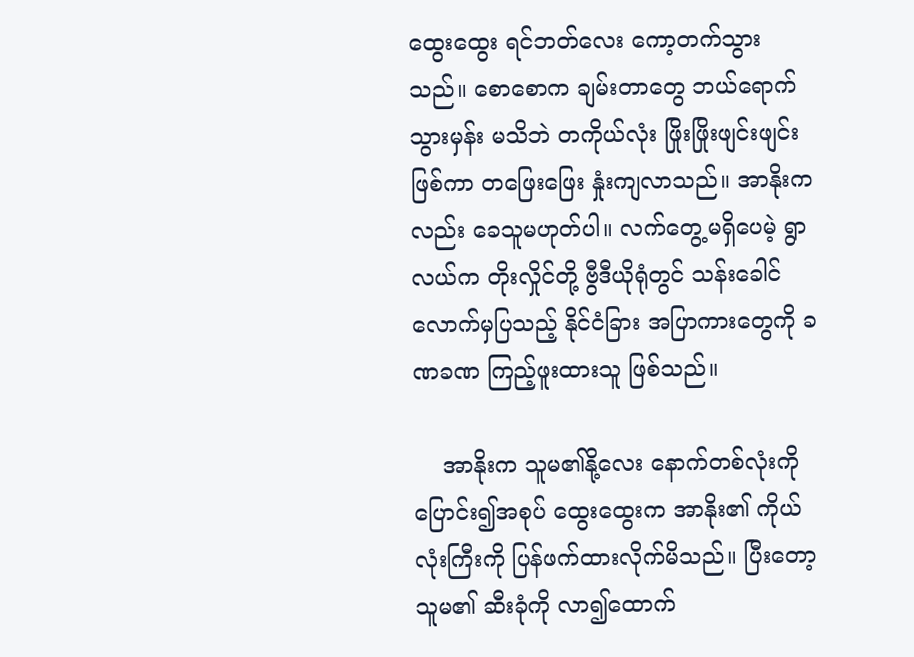ထွေးထွေး ရင်ဘတ်လေး ကော့တက်သွားသည်။ စောစောက ချမ်းတာတွေ ဘယ်ရောက်သွားမှန်း မသိဘဲ တကိုယ်လုံး ဖြိုးဖြိုးဖျင်းဖျင်းဖြစ်ကာ တဖြေးဖြေး နှုံးကျလာသည်။ အာနိုးကလည်း ခေသူမဟုတ်ပါ။ လက်တွေ့မရှိပေမဲ့ ရွာလယ်က တိုးလှိုင်တို့ ဗွီဒီယိုရုံတွင် သန်းခေါင်လောက်မှပြသည့် နိုင်ငံခြား အပြာကားတွေကို ခဏခဏ ကြည့်ဖူးထားသူ ဖြစ်သည်။

    အာနိုးက သူမ၏နို့လေး နောက်တစ်လုံးကို ပြောင်း၍အစုပ် ထွေးထွေးက အာနိုး၏ ကိုယ်လုံးကြီးကို ပြန်ဖက်ထားလိုက်မိသည်။ ပြီးတော့ သူမ၏ ဆီးခုံကို လာ၍ထောက်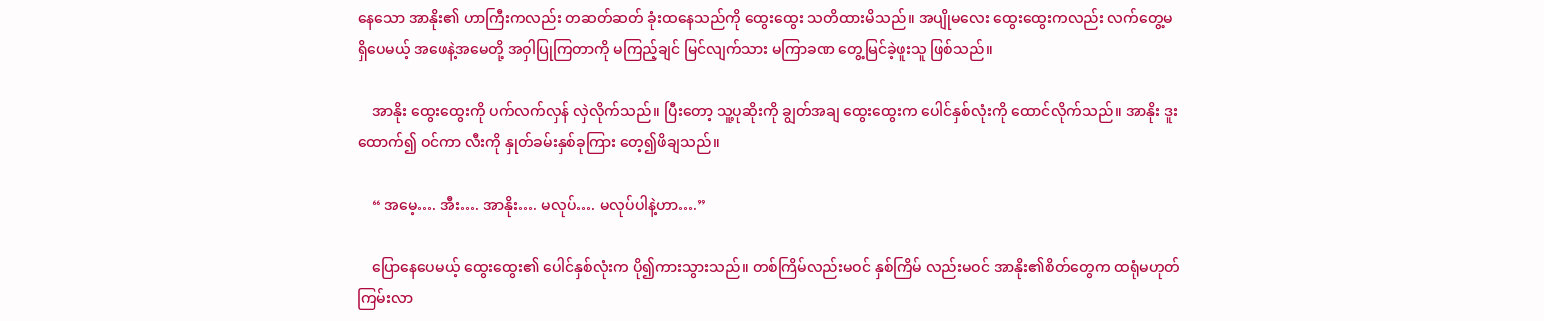နေသော အာနိုး၏ ဟာကြီးကလည်း တဆတ်ဆတ် ခုံးထနေသည်ကို ထွေးထွေး သတိထားမိသည်။ အပျိုမလေး ထွေးထွေးကလည်း လက်တွေ့မရှိပေမယ့် အဖေနဲ့အမေတို့ အဝှါပြုကြတာကို မကြည့်ချင် မြင်လျက်သား မကြာခဏ တွေ့မြင်ခဲ့ဖူးသူ ဖြစ်သည်။

    အာနိုး ထွေးထွေးကို ပက်လက်လှန် လှဲလိုက်သည်။ ပြီးတော့ သူ့ပုဆိုးကို ချွတ်အချ ထွေးထွေးက ပေါင်နှစ်လုံးကို ထောင်လိုက်သည်။ အာနိုး ဒူးထောက်၍ ဝင်ကာ လီးကို နှုတ်ခမ်းနှစ်ခုကြား တေ့၍ဖိချသည်။

    “ အမေ့…. အီး…. အာနိုး…. မလုပ်…. မလုပ်ပါနဲ့ဟာ….”

    ပြောနေပေမယ့် ထွေးထွေး၏ ပေါင်နှစ်လုံးက ပို၍ကားသွားသည်။ တစ်ကြိမ်လည်းမဝင် နှစ်ကြိမ် လည်းမဝင် အာနိုး၏စိတ်တွေက ထရုံမဟုတ် ကြမ်းလာ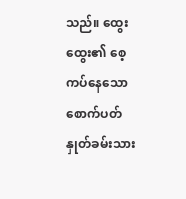သည်။ ထွေးထွေး၏ စေ့ကပ်နေသော စောက်ပတ် နှုတ်ခမ်းသား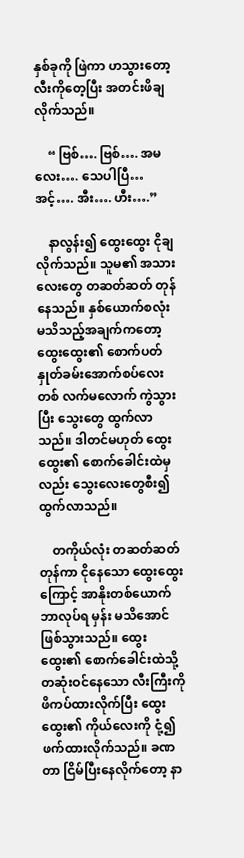နှစ်ခုကို ဖြဲကာ ဟသွားတော့ လီးကိုတေ့ပြီး အတင်းဖိချလိုက်သည်။

    “ ဗြစ်…. ဗြစ်…. အမလေး…. သေပါပြီ… အင့်…. အီး…. ဟီး….”

    နာလွန်း၍ ထွေးထွေး ငိုချလိုက်သည်။ သူမ၏ အသားလေးတွေ တဆတ်ဆတ် တုန်နေသည်။ နှစ်ယောက်စလုံး မသိသည့်အချက်ကတော့ ထွေးထွေး၏ စောက်ပတ်နှုတ်ခမ်းအောက်စပ်လေး တစ် လက်မလောက် ကွဲသွားပြီး သွေးတွေ ထွက်လာသည်။ ဒါတင်မဟုတ် ထွေးထွေး၏ စောက်ခေါင်းထဲမှလည်း သွေးလေးတွေစီး၍ ထွက်လာသည်။

    တကိုယ်လုံး တဆတ်ဆတ်တုန်ကာ ငိုနေသော ထွေးထွေးကြောင့် အာနိုးတစ်ယောက် ဘာလုပ်ရ မှန်း မသိအောင် ဖြစ်သွားသည်။ ထွေးထွေး၏ စောက်ခေါင်းထဲသို့ တဆုံးဝင်နေသော လီးကြီးကို ဖိကပ်ထားလိုက်ပြီး ထွေးထွေး၏ ကိုယ်လေးကို ငုံ့၍ ဖက်ထားလိုက်သည်။ ခဏတာ ငြိမ်ပြီးနေလိုက်တော့ နာ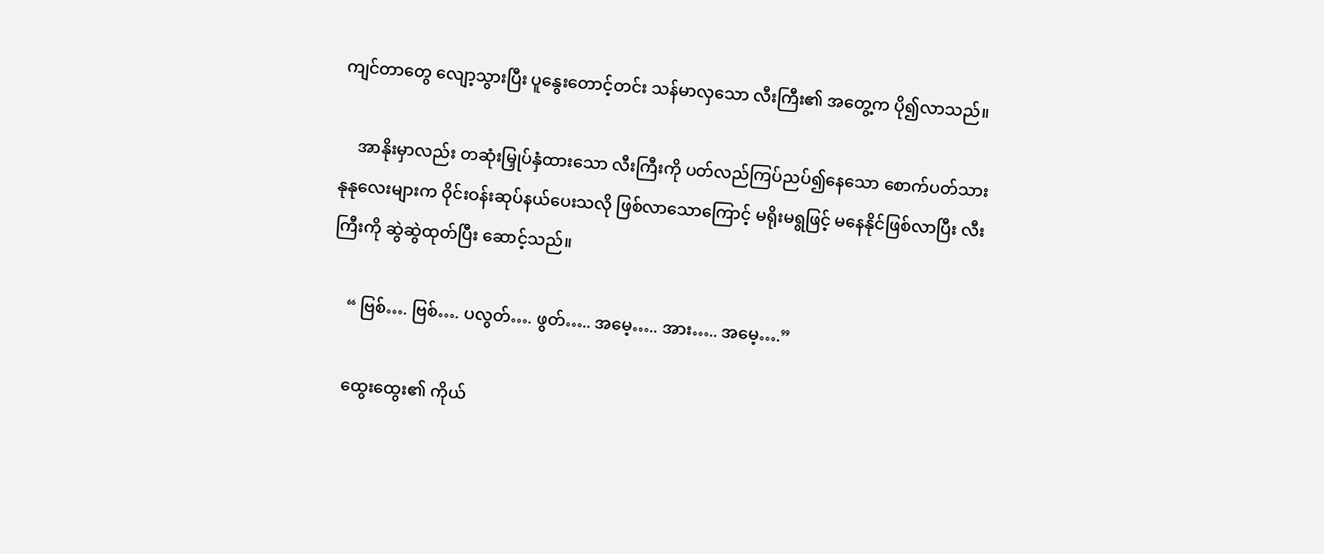ကျင်တာတွေ လျော့သွားပြီး ပူနွေးတောင့်တင်း သန်မာလှသော လီးကြီး၏ အတွေ့က ပို၍လာသည်။

    အာနိုးမှာလည်း တဆုံးမြှုပ်နှံထားသော လီးကြီးကို ပတ်လည်ကြပ်ညပ်၍နေသော စောက်ပတ်သား နုနုလေးများက ဝိုင်းဝန်းဆုပ်နယ်ပေးသလို ဖြစ်လာသောကြောင့် မရိုးမရွဖြင့် မနေနိုင်ဖြစ်လာပြီး လီး ကြီးကို ဆွဲဆွဲထုတ်ပြီး ဆောင့်သည်။

    “ ဗြစ်…. ဗြစ်…. ပလွတ်…. ဖွတ်….. အမေ့….. အား….. အမေ့….”

    ထွေးထွေး၏ ကိုယ်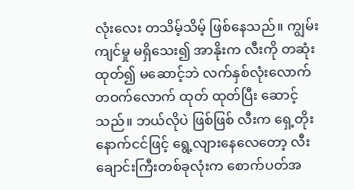လုံးလေး တသိမ့်သိမ့် ဖြစ်နေသည်။ ကျွမ်းကျင်မှု မရှိသေး၍ အာနိုးက လီးကို တဆုံးထုတ်၍ မဆောင့်ဘဲ လက်နှစ်လုံးလောက် တဝက်လောက် ထုတ် ထုတ်ပြီး ဆောင့်သည်။ ဘယ်လိုပဲ ဖြစ်ဖြစ် လီးက ရှေ့တိုးနောက်ငင်ဖြင့် ရွေ့လျားနေလေတော့ လီးချောင်းကြီးတစ်ခုလုံးက စောက်ပတ်အ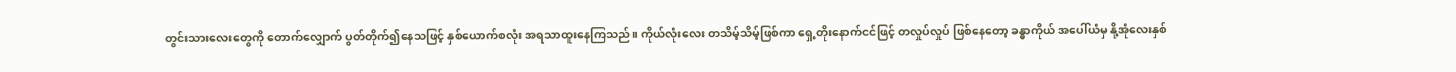တွင်းသားလေးတွေကို တောက်လျှောက် ပွတ်တိုက်၍နေသဖြင့် နှစ်ယောက်စလုံး အရသာထူးနေကြသည်။ ကိုယ်လုံးလေး တသိမ့်သိမ့်ဖြစ်ကာ ရှေ့တိုးနောက်ငင်ဖြင့် တလှုပ်လှုပ် ဖြစ်နေတော့ ခန္ဓာကိုယ် အပေါ်ယံမှ နို့အုံလေးနှစ်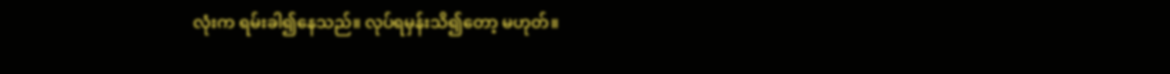လုံးက ရမ်းခါ၍နေသည်။ လုပ်ရမှန်းသိ၍တော့ မဟုတ်။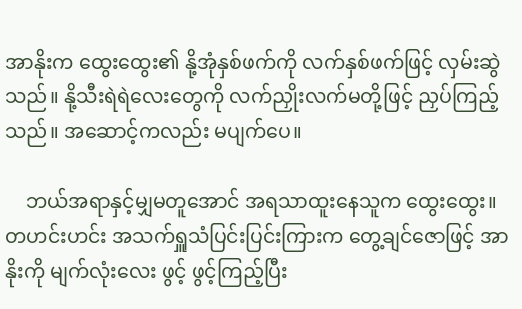အာနိုးက ထွေးထွေး၏ နို့အုံနှစ်ဖက်ကို လက်နှစ်ဖက်ဖြင့် လှမ်းဆွဲသည်။ နို့သီးရဲရဲလေးတွေကို လက်ညှိုးလက်မတို့ဖြင့် ညှပ်ကြည့်သည်။ အဆောင့်ကလည်း မပျက်ပေ။

    ဘယ်အရာနှင့်မျှမတူအောင် အရသာထူးနေသူက ထွေးထွေး။ တဟင်းဟင်း အသက်ရှူသံပြင်းပြင်းကြားက တွေ့ချင်ဇောဖြင့် အာနိုးကို မျက်လုံးလေး ဖွင့် ဖွင့်ကြည့်ပြီး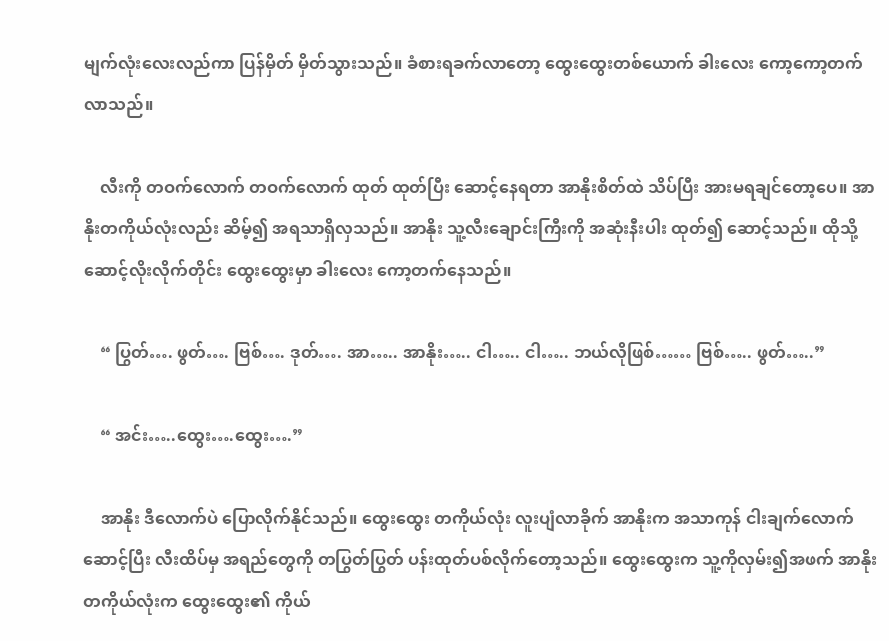မျက်လုံးလေးလည်ကာ ပြန်မှိတ် မှိတ်သွားသည်။ ခံစားရခက်လာတော့ ထွေးထွေးတစ်ယောက် ခါးလေး ကော့ကော့တက်လာသည်။

    လီးကို တဝက်လောက် တဝက်လောက် ထုတ် ထုတ်ပြီး ဆောင့်နေရတာ အာနိုးစိတ်ထဲ သိပ်ပြီး အားမရချင်တော့ပေ။ အာနိုးတကိုယ်လုံးလည်း ဆိမ့်၍ အရသာရှိလှသည်။ အာနိုး သူ့လီးချောင်းကြီးကို အဆုံးနီးပါး ထုတ်၍ ဆောင့်သည်။ ထိုသို့ ဆောင့်လိုးလိုက်တိုင်း ထွေးထွေးမှာ ခါးလေး ကော့တက်နေသည်။

    “ ပြွတ်…. ဖွတ်…. ဗြစ်…. ဒုတ်…. အာ….. အာနိုး….. ငါ….. ငါ….. ဘယ်လိုဖြစ်…… ဗြစ်….. ဖွတ်…..”

    “ အင်း…..ထွေး….ထွေး….”

    အာနိုး ဒီလောက်ပဲ ပြောလိုက်နိုင်သည်။ ထွေးထွေး တကိုယ်လုံး လူးပျံလာခိုက် အာနိုးက အသာကုန် ငါးချက်လောက် ဆောင့်ပြီး လီးထိပ်မှ အရည်တွေကို တပြွတ်ပြွတ် ပန်းထုတ်ပစ်လိုက်တော့သည်။ ထွေးထွေးက သူ့ကိုလှမ်း၍အဖက် အာနိုးတကိုယ်လုံးက ထွေးထွေး၏ ကိုယ်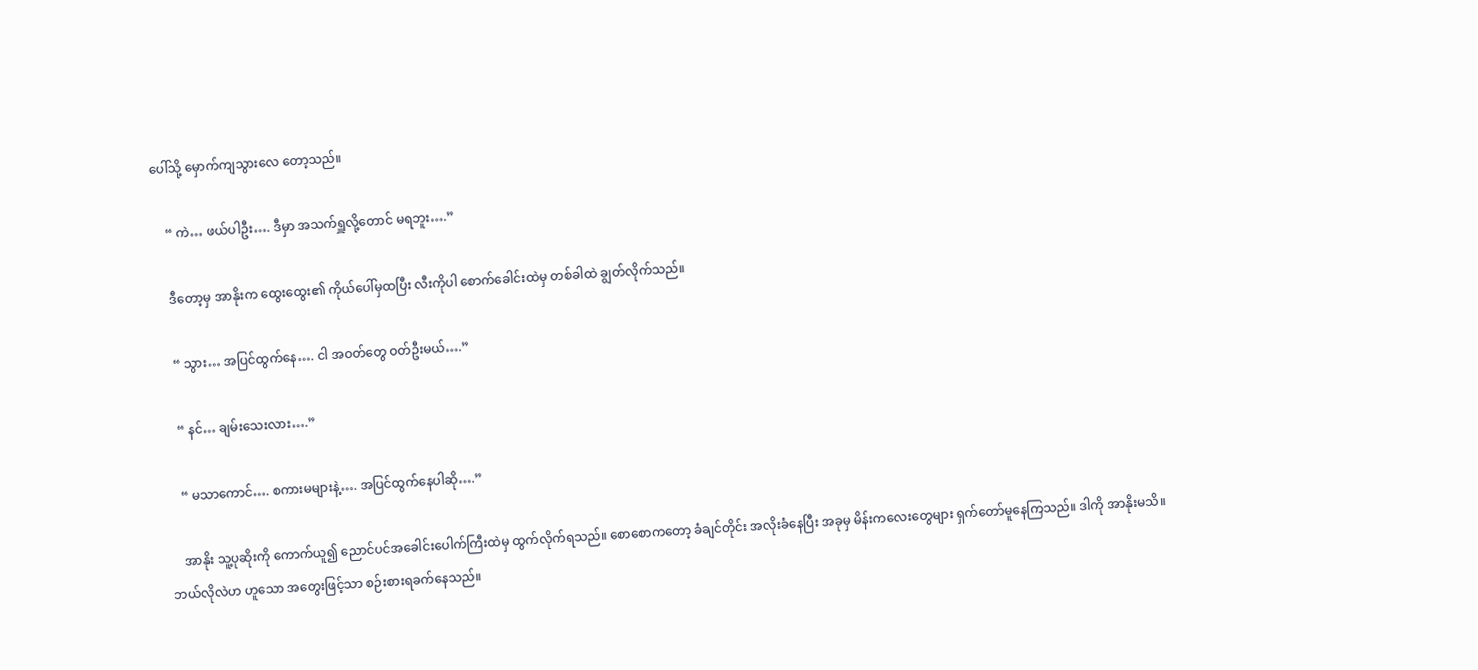ပေါ်သို့ မှောက်ကျသွားလေ တော့သည်။

    “ ကဲ… ဖယ်ပါဦး…. ဒီမှာ အသက်ရှူလို့တောင် မရဘူး….”

    ဒီတော့မှ အာနိုးက ထွေးထွေး၏ ကိုယ်ပေါ်မှထပြီး လီးကိုပါ စောက်ခေါင်းထဲမှ တစ်ခါထဲ ချွတ်လိုက်သည်။

    “ သွား… အပြင်ထွက်နေ…. ငါ အဝတ်တွေ ဝတ်ဦးမယ်….”

    “ နင်… ချမ်းသေးလား….”

    “ မသာကောင်…. စကားမများနဲ့…. အပြင်ထွက်နေပါဆို….”

    အာနိုး သူ့ပုဆိုးကို ကောက်ယူ၍ ညောင်ပင်အခေါင်းပေါက်ကြီးထဲမှ ထွက်လိုက်ရသည်။ စောစောကတော့ ခံချင်တိုင်း အလိုးခံနေပြီး အခုမှ မိန်းကလေးတွေများ ရှက်တော်မူနေကြသည်။ ဒါကို အာနိုးမသိ။ ဘယ်လိုလဲဟ ဟူသော အတွေးဖြင့်သာ စဉ်းစားရခက်နေသည်။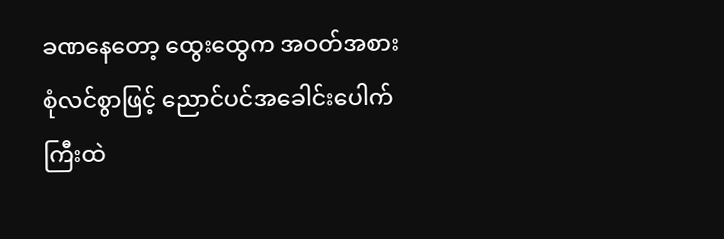ခဏနေတော့ ထွေးထွေက အဝတ်အစား စုံလင်စွာဖြင့် ညောင်ပင်အခေါင်းပေါက်ကြီးထဲ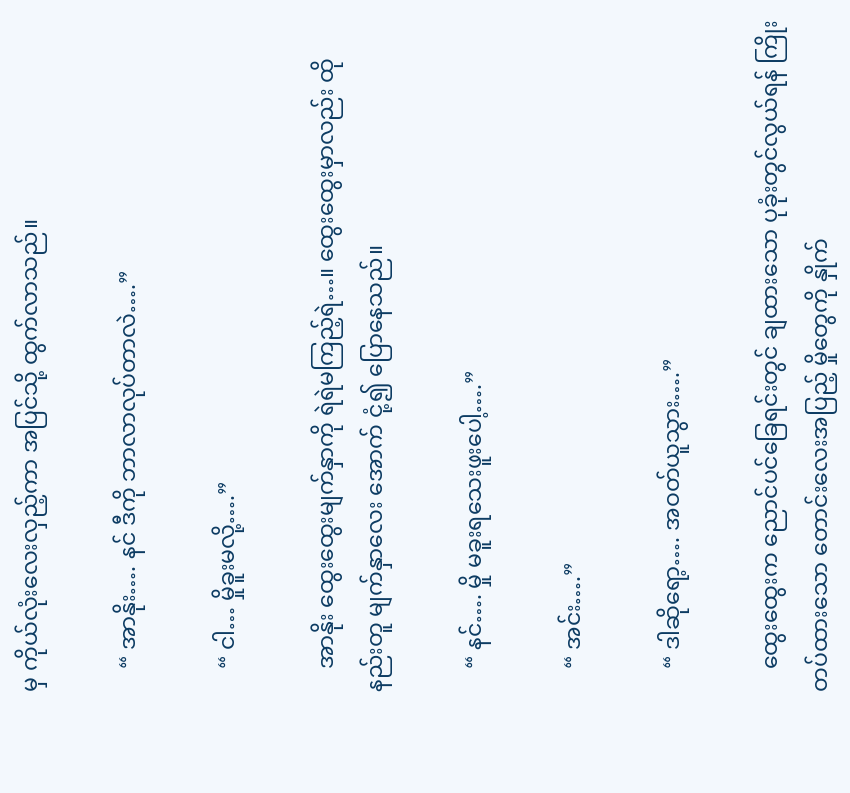မှ ကိုယ်လုံးလေးလှည့်ကာ အပြင်သို့ ထွက်လာသည်။

    “ အာနိုး…. နင် ဒီကို ဘာလာလုပ်တာလဲ….”

    “ ငါ… မှိုခူးမလို့….”

    အာနိုး ထွေးထွေးမျက်နှာကို ရဲရဲမကြည့်ရဲ…။ ထွေးထွေးမှာလည်း ထိုနည်းတူ မျက်နှာလေး အောက် ငုံ့၍ ပြောနေသည်။

    “ နင်…. မှို မခူးရသေးဖူးပေါ့….”

    “ အင်း….”

    “ ဒါဆိုရော့…. အဝတ်ယူသွား….”

    ထွေးထွေးက ညောင်ပင်ခြေရင်းတွင် ချထားသော ပုခုံးတွင်လွယ်ရန် ကြိုးတပ်ထားသော တောင်းလေးအပြည့် မှိုတွေကို နှိုက်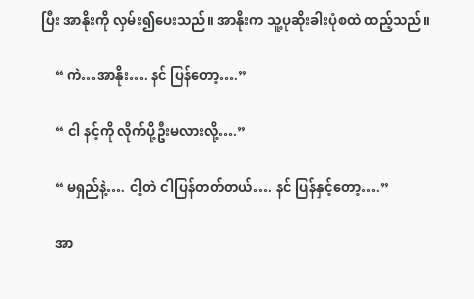ပြီး အာနိုးကို လှမ်း၍ပေးသည်။ အာနိုးက သူ့ပုဆိုးခါးပုံစထဲ ထည့်သည်။

    “ ကဲ…အာနိုး…. နင် ပြန်တော့….”

    “ ငါ နင့်ကို လိုက်ပို့ဦးမလားလို့….”

    “ မရှည်နဲ့…. ငါ့တဲ ငါပြန်တတ်တယ်…. နင် ပြန်နှင့်တော့….”

    အာ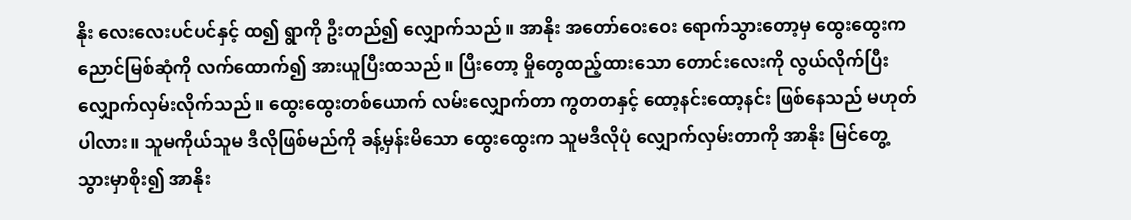နိုး လေးလေးပင်ပင်နှင့် ထ၍ ရွာကို ဦးတည်၍ လျှောက်သည်။ အာနိုး အတော်ဝေးဝေး ရောက်သွားတော့မှ ထွေးထွေးက ညောင်မြစ်ဆုံကို လက်ထောက်၍ အားယူပြီးထသည်။ ပြီးတော့ မှိုတွေထည့်ထားသော တောင်းလေးကို လွယ်လိုက်ပြီး လျှောက်လှမ်းလိုက်သည်။ ထွေးထွေးတစ်ယောက် လမ်းလျှောက်တာ ကွတတနှင့် ထော့နင်းထော့နင်း ဖြစ်နေသည် မဟုတ်ပါလား။ သူမကိုယ်သူမ ဒီလိုဖြစ်မည်ကို ခန့်မှန်းမိသော ထွေးထွေးက သူမဒီလိုပုံ လျှောက်လှမ်းတာကို အာနိုး မြင်တွေ့သွားမှာစိုး၍ အာနိုး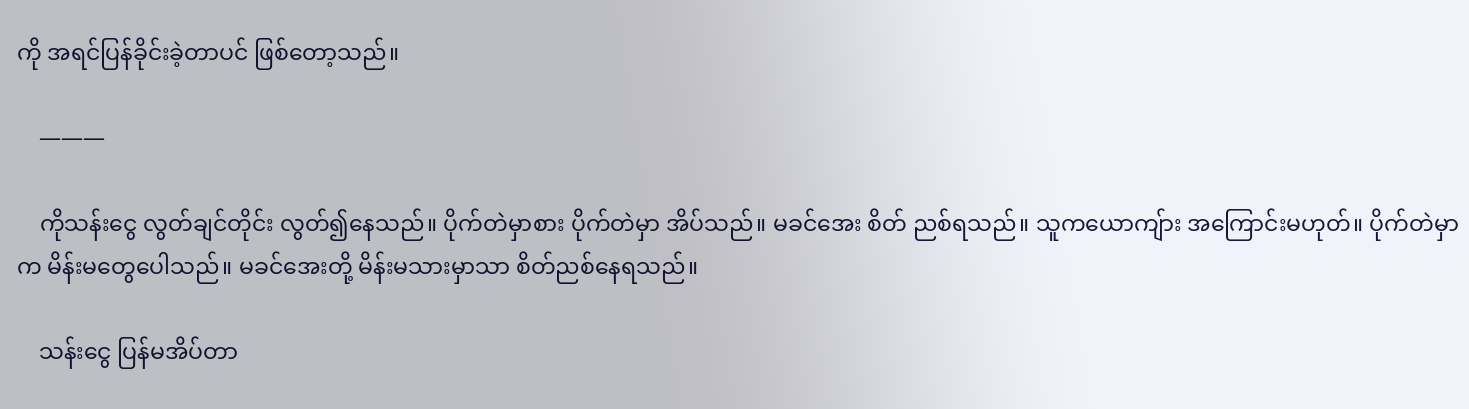ကို အရင်ပြန်ခိုင်းခဲ့တာပင် ဖြစ်တော့သည်။

    ———

    ကိုသန်းငွေ လွတ်ချင်တိုင်း လွတ်၍နေသည်။ ပိုက်တဲမှာစား ပိုက်တဲမှာ အိပ်သည်။ မခင်အေး စိတ် ညစ်ရသည်။ သူကယောကျ်ား အကြောင်းမဟုတ်။ ပိုက်တဲမှာက မိန်းမတွေပေါသည်။ မခင်အေးတို့ မိန်းမသားမှာသာ စိတ်ညစ်နေရသည်။

    သန်းငွေ ပြန်မအိပ်တာ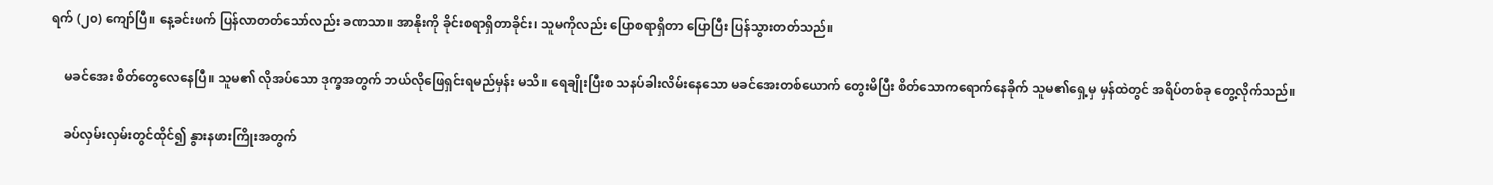ရက် (၂၀) ကျော်ပြီ။ နေ့ခင်းဖက် ပြန်လာတတ်သော်လည်း ခဏသာ။ အာနိုးကို ခိုင်းစရာရှိတာခိုင်း၊ သူမကိုလည်း ပြောစရာရှိတာ ပြောပြီး ပြန်သွားတတ်သည်။

    မခင်အေး စိတ်တွေလေနေပြီ။ သူမ၏ လိုအပ်သော ဒုက္ခအတွက် ဘယ်လိုဖြေရှင်းရမည်မှန်း မသိ။ ရေချိုးပြီးစ သနပ်ခါးလိမ်းနေသော မခင်အေးတစ်ယောက် တွေးမိပြီး စိတ်သောကရောက်နေခိုက် သူမ၏ရှေ့မှ မှန်ထဲတွင် အရိပ်တစ်ခု တွေ့လိုက်သည်။

    ခပ်လှမ်းလှမ်းတွင်ထိုင်၍ နွားနဖားကြိုးအတွက်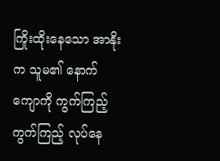ကြိုးထိုးနေသော အာနိုးက သူမ၏ နောက်ကျောကို ကွက်ကြည့်ကွက်ကြည့် လုပ်နေ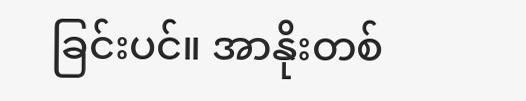ခြင်းပင်။ အာနိုးတစ်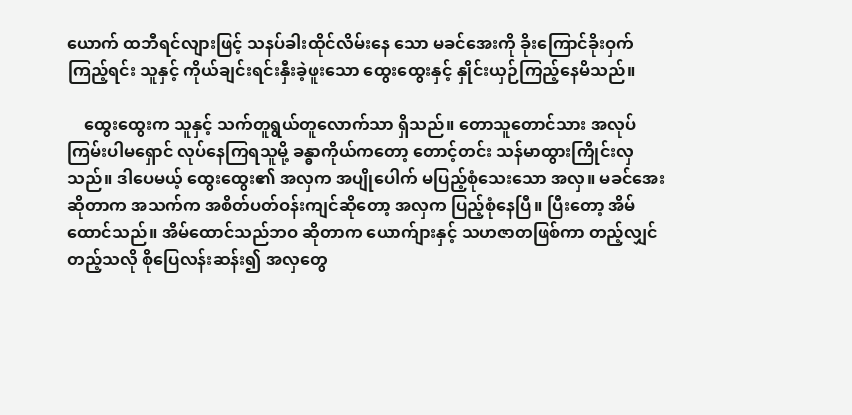ယောက် ထဘီရင်လျားဖြင့် သနပ်ခါးထိုင်လိမ်းနေ သော မခင်အေးကို ခိုးကြောင်ခိုးဝှက်ကြည့်ရင်း သူနှင့် ကိုယ်ချင်းရင်းနှီးခဲ့ဖူးသော ထွေးထွေးနှင့် နှိုင်းယှဉ်ကြည့်နေမိသည်။

    ထွေးထွေးက သူနှင့် သက်တူရွယ်တူလောက်သာ ရှိသည်။ တောသူတောင်သား အလုပ်ကြမ်းပါမရှောင် လုပ်နေကြရသူမို့ ခန္ဓာကိုယ်ကတော့ တောင့်တင်း သန်မာထွားကြိုင်းလှသည်။ ဒါပေမယ့် ထွေးထွေး၏ အလှက အပျိုပေါက် မပြည့်စုံသေးသော အလှ။ မခင်အေး ဆိုတာက အသက်က အစိတ်ပတ်ဝန်းကျင်ဆိုတော့ အလှက ပြည့်စုံနေပြီ။ ပြီးတော့ အိမ်ထောင်သည်။ အိမ်ထောင်သည်ဘဝ ဆိုတာက ယောက်ျားနှင့် သဟဇာတဖြစ်ကာ တည့်လျှင်တည့်သလို စိုပြေလန်းဆန်း၍ အလှတွေ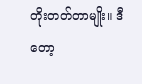တိုးတတ်တာမျိုး။ ဒီတော့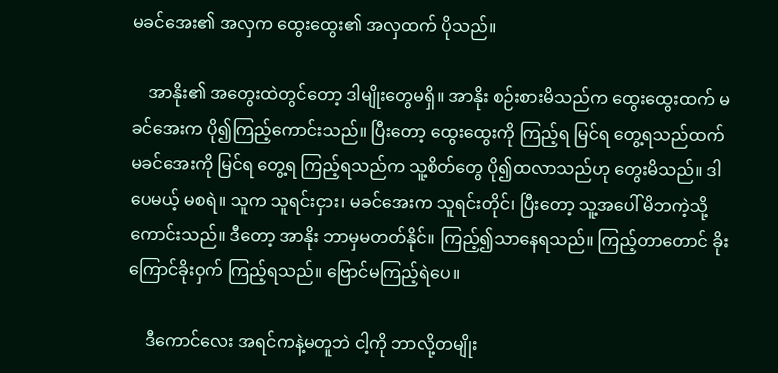မခင်အေး၏ အလှက ထွေးထွေး၏ အလှထက် ပိုသည်။

    အာနိုး၏ အတွေးထဲတွင်တော့ ဒါမျိုးတွေမရှိ။ အာနိုး စဉ်းစားမိသည်က ထွေးထွေးထက် မခင်အေးက ပို၍ကြည့်ကောင်းသည်။ ပြီးတော့ ထွေးထွေးကို ကြည့်ရ မြင်ရ တွေ့ရသည်ထက် မခင်အေးကို မြင်ရ တွေ့ရ ကြည့်ရသည်က သူ့စိတ်တွေ ပို၍ထလာသည်ဟု တွေးမိသည်။ ဒါပေမယ့် မစရဲ။ သူက သူရင်းငှား၊ မခင်အေးက သူရင်းတိုင်၊ ပြီးတော့ သူ့အပေါ် မိဘကဲ့သို့ ကောင်းသည်။ ဒီတော့ အာနိုး ဘာမှမတတ်နိုင်။ ကြည့်၍သာနေရသည်။ ကြည့်တာတောင် ခိုးကြောင်ခိုးဝှက် ကြည့်ရသည်။ ဗြောင်မကြည့်ရဲပေ။

    ဒီကောင်လေး အရင်ကနဲ့မတူဘဲ ငါ့ကို ဘာလို့တမျိုး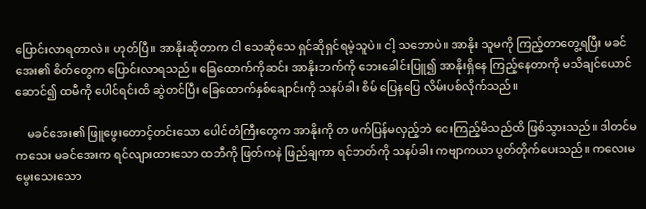ပြောင်းလာရတာလဲ။ ဟုတ်ပြီ။ အာနိုးဆိုတာက ငါ သေဆိုသေ ရှင်ဆိုရှင်ရမဲ့သူပဲ။ ငါ့ သဘောပဲ။ အာနိုး သူမကို ကြည့်တာတွေ့ရပြီး မခင်အေး၏ စိတ်တွေက ပြောင်းလာရသည်။ ခြေထောက်ကိုဆင်း အာနိုးဘက်ကို ဘေးခေါင်းပြူ၍ အာနိုးရှိနေ ကြည့်နေတာကို မသိချင်ယောင်ဆောင်၍ ထမီကို ပေါင်ရင်းထိ ဆွဲတင်ပြီး ခြေထောက်နှစ်ချောင်းကို သနပ်ခါး စိမ် ပြေနပြေ လိမ်းပစ်လိုက်သည်။

    မခင်အေး၏ ဖြူဖွေးတောင့်တင်းသော ပေါင်တံကြီးတွေက အာနိုးကို တ ဖက်ပြန်မလှည့်ဘဲ ငေးကြည့်မိသည်ထိ ဖြစ်သွားသည်။ ဒါတင်မကသေး မခင်အေးက ရင်လျားထားသော ထဘီကို ဖြတ်ကနဲ ဖြည်ချကာ ရင်ဘတ်ကို သနပ်ခါး ကဗျာကယာ ပွတ်တိုက်ပေးသည်။ ကလေးမမွေးသေးသော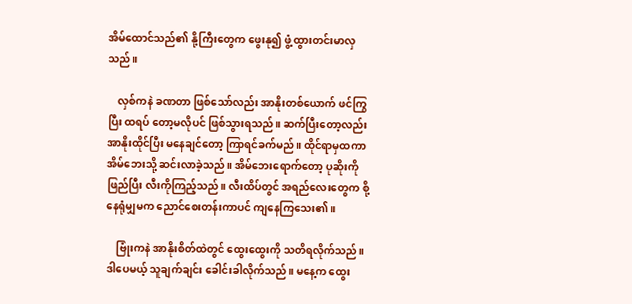အိမ်ထောင်သည်၏ နို့ကြီးတွေက ဖွေးနု၍ ဖွံ့ထွားတင်းမာလှသည်။

    လှစ်ကနဲ ခဏတာ ဖြစ်သော်လည်း အာနိုးတစ်ယောက် ဖင်ကြွပြီး ထရပ် တော့မလိုပင် ဖြစ်သွားရသည်။ ဆက်ပြီးတော့လည်း အာနိုးထိုင်ပြီး မနေချင်တော့ ကြာရင်ခက်မည်။ ထိုင်ရာမှထကာ အိမ်ဘေးသို့ ဆင်းလာခဲ့သည်။ အိမ်ဘေးရောက်တော့ ပုဆိုးကိုဖြည်ပြီး လီးကိုကြည့်သည်။ လီးထိပ်တွင် အရည်လေးတွေက စို့နေရုံမျှမက ညောင်စေးတန်းကာပင် ကျနေကြသေး၏။

    ဗြုံးကနဲ အာနိုးစိတ်ထဲတွင် ထွေးထွေးကို သတိရလိုက်သည်။ ဒါပေမယ့် သူချက်ချင်း ခေါင်းခါလိုက်သည်။ မနေ့က ထွေး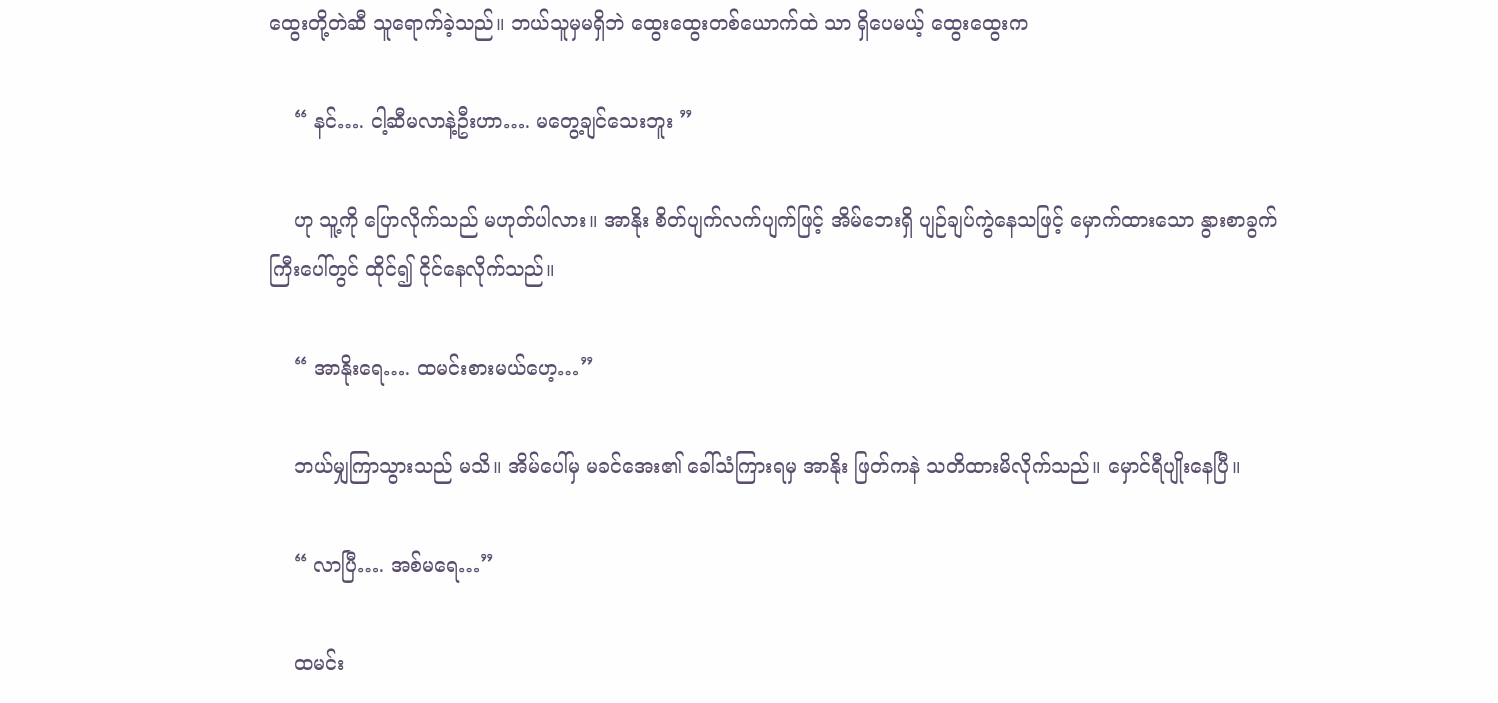ထွေးတို့တဲဆီ သူရောက်ခဲ့သည်။ ဘယ်သူမှမရှိဘဲ ထွေးထွေးတစ်ယောက်ထဲ သာ ရှိပေမယ့် ထွေးထွေးက

    “ နင်…. ငါ့ဆီမလာနဲ့ဦးဟာ…. မတွေ့ချင်သေးဘူး ”

    ဟု သူ့ကို ပြောလိုက်သည် မဟုတ်ပါလား။ အာနိုး စိတ်ပျက်လက်ပျက်ဖြင့် အိမ်ဘေးရှိ ပျဉ်ချပ်ကွဲနေသဖြင့် မှောက်ထားသော နွားစာခွက်ကြီးပေါ်တွင် ထိုင်၍ ငိုင်နေလိုက်သည်။

    “ အာနိုးရေ…. ထမင်းစားမယ်ဟေ့…”

    ဘယ်မျှကြာသွားသည် မသိ။ အိမ်ပေါ်မှ မခင်အေး၏ ခေါ်သံကြားရမှ အာနိုး ဖြတ်ကနဲ သတိထားမိလိုက်သည်။ မှောင်ရီပျိုးနေပြီ။

    “ လာပြီ…. အစ်မရေ…”

    ထမင်း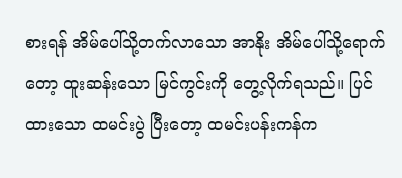စားရန် အိမ်ပေါ်သို့တက်လာသော အာနိုး အိမ်ပေါ်သို့ရောက်တော့ ထူးဆန်းသော မြင်ကွင်းကို တွေ့လိုက်ရသည်။ ပြင်ထားသော ထမင်းပွဲ ပြီးတော့ ထမင်းပန်းကန်က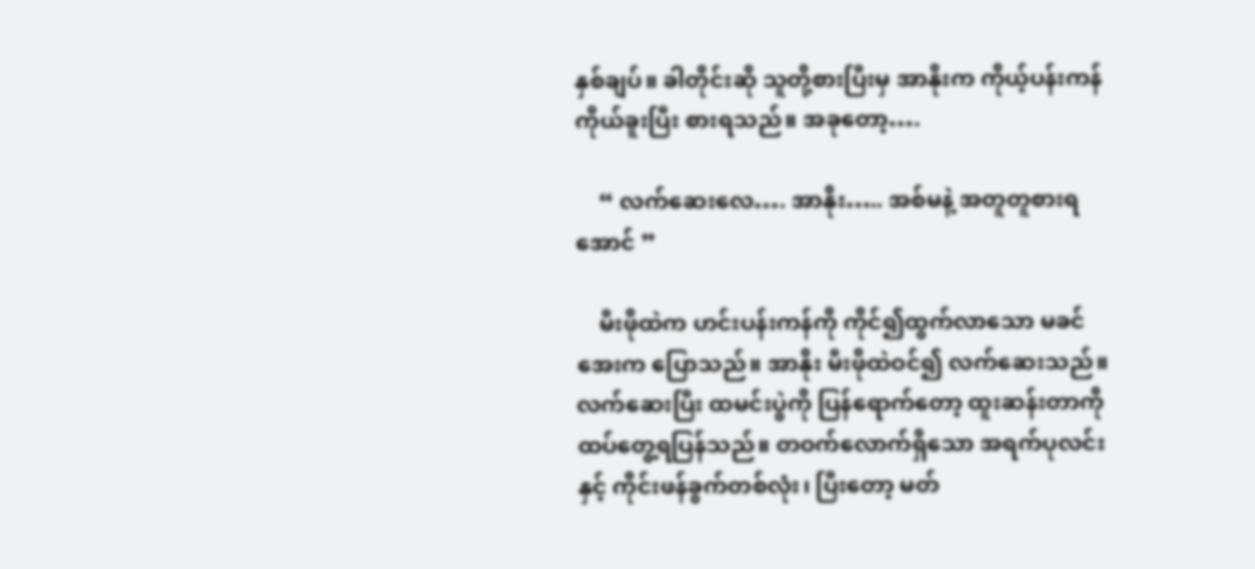နှစ်ချပ်။ ခါတိုင်းဆို သူတို့စားပြီးမှ အာနိုးက ကိုယ့်ပန်းကန် ကိုယ်ခူးပြီး စားရသည်။ အခုတော့….

    “ လက်ဆေးလေ…. အာနိုး….. အစ်မနဲ့ အတူတူစားရအောင် ”

    မီးဖိုထဲက ဟင်းပန်းကန်ကို ကိုင်၍ထွက်လာသော မခင်အေးက ပြောသည်။ အာနိုး မီးဖိုထဲဝင်၍ လက်ဆေးသည်။ လက်ဆေးပြီး ထမင်းပွဲကို ပြန်ရောက်တော့ ထူးဆန်းတာကို ထပ်တွေ့ရပြန်သည်။ တဝက်လောက်ရှိသော အရက်ပုလင်းနှင့် ကိုင်းဖန်ခွက်တစ်လုံး၊ ပြီးတော့ မတ်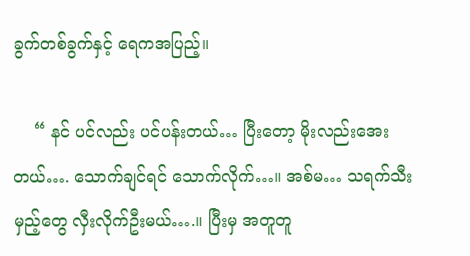ခွက်တစ်ခွက်နှင့် ရေကအပြည့်။

    “ နင် ပင်လည်း ပင်ပန်းတယ်… ပြီးတော့ မိုးလည်းအေးတယ်…. သောက်ချင်ရင် သောက်လိုက်…။ အစ်မ… သရက်သီးမှည့်တွေ လှီးလိုက်ဦးမယ်….။ ပြီးမှ အတူတူ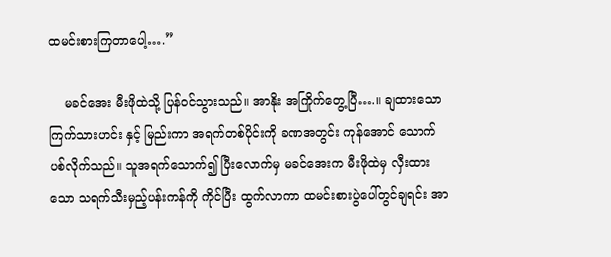ထမင်းစားကြတာပေါ့….”

    မခင်အေး မီးဖိုထဲသို့ ပြန်ဝင်သွားသည်။ အာနိုး အကြိုက်တွေ့ပြီ….။ ချထားသော ကြက်သားဟင်း နှင့် မြည်းကာ အရက်တစ်ပိုင်းကို ခဏအတွင်း ကုန်အောင် သောက်ပစ်လိုက်သည်။ သူအရက်သောက်၍ ပြီးလောက်မှ မခင်အေးက မီးဖိုထဲမှ လှီးထားသော သရက်သီးမှည့်ပန်းကန်ကို ကိုင်ပြီး ထွက်လာကာ ထမင်းစားပွဲပေါ်တွင်ချရင်း အာ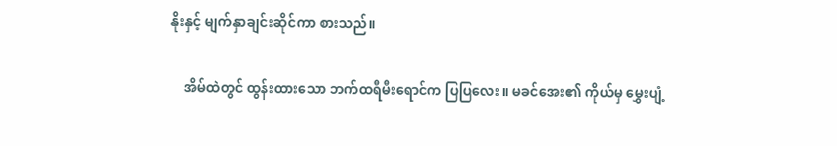နိုးနှင့် မျက်နှာချင်းဆိုင်ကာ စားသည်။

    အိမ်ထဲတွင် ထွန်းထားသော ဘက်ထရီမီးရောင်က ပြပြလေး။ မခင်အေး၏ ကိုယ်မှ မွှေးပျံ့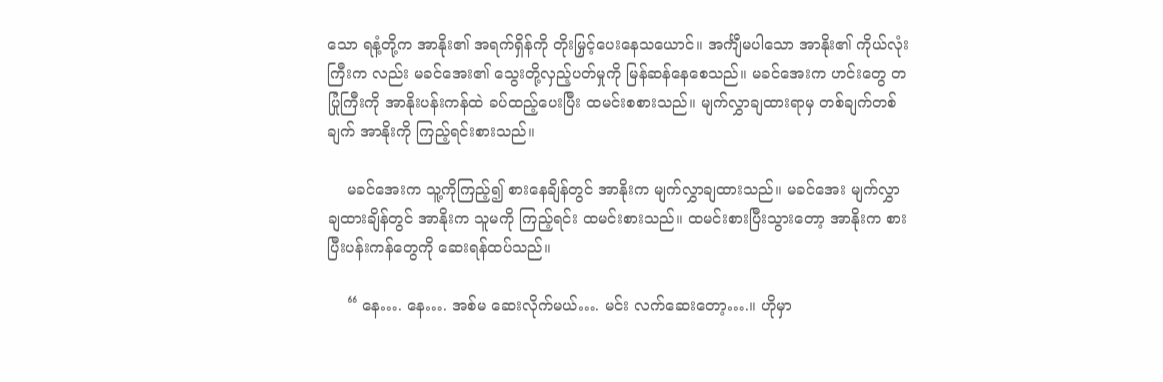သော ရနံ့တို့က အာနိုး၏ အရက်ရှိန်ကို တိုးမြှင့်ပေးနေသယောင်။ အင်္ကျီမပါသော အာနိုး၏ ကိုယ်လုံးကြီးက လည်း မခင်အေး၏ သွေးတို့လှည့်ပတ်မှုကို မြန်ဆန်နေစေသည်။ မခင်အေးက ဟင်းတွေ တပြုံကြီးကို အာနိုးပန်းကန်ထဲ ခပ်ထည့်ပေးပြီး ထမင်းစစားသည်။ မျက်လွှာချထားရာမှ တစ်ချက်တစ်ချက် အာနိုးကို ကြည့်ရင်းစားသည်။

    မခင်အေးက သူ့ကိုကြည့်၍ စားနေချိန်တွင် အာနိုးက မျက်လွှာချထားသည်။ မခင်အေး မျက်လွှာချထားချိန်တွင် အာနိုးက သူမကို ကြည့်ရင်း ထမင်းစားသည်။ ထမင်းစားပြီးသွားတော့ အာနိုးက စားပြီးပန်းကန်တွေကို ဆေးရန်ထပ်သည်။

    “ နေ…. နေ…. အစ်မ ဆေးလိုက်မယ်…. မင်း လက်ဆေးတော့….။ ဟိုမှာ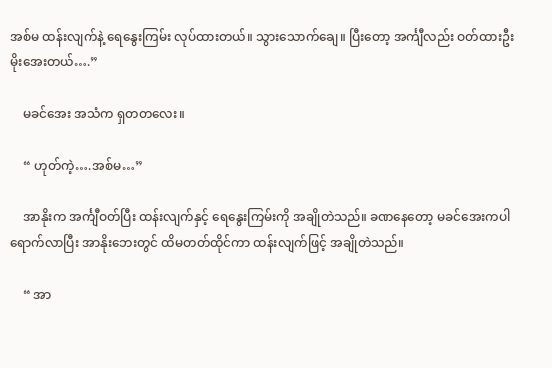အစ်မ ထန်းလျက်နဲ့ ရေနွေးကြမ်း လုပ်ထားတယ်။ သွားသောက်ချေ။ ပြီးတော့ အင်္ကျီလည်း ဝတ်ထားဦး မိုးအေးတယ်….”

    မခင်အေး အသံက ရှတတလေး။

    “ ဟုတ်ကဲ့….အစ်မ…”

    အာနိုးက အင်္ကျီဝတ်ပြီး ထန်းလျက်နှင့် ရေနွေးကြမ်းကို အချိုတဲသည်။ ခဏနေတော့ မခင်အေးကပါ ရောက်လာပြီး အာနိုးဘေးတွင် ထိမတတ်ထိုင်ကာ ထန်းလျက်ဖြင့် အချိုတဲသည်။

    “ အာ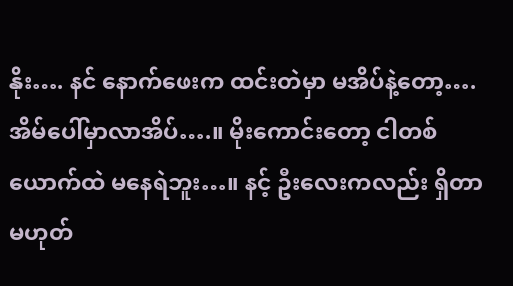နိုး…. နင် နောက်ဖေးက ထင်းတဲမှာ မအိပ်နဲ့တော့…. အိမ်ပေါ်မှာလာအိပ်….။ မိုးကောင်းတော့ ငါတစ်ယောက်ထဲ မနေရဲဘူး…။ နင့် ဦးလေးကလည်း ရှိတာမဟုတ်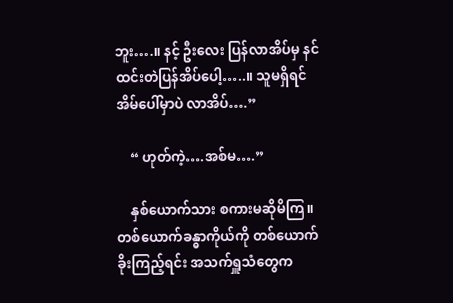ဘူး….။ နင့် ဦးလေး ပြန်လာအိပ်မှ နင် ထင်းတဲပြန်အိပ်ပေါ့…..။ သူမရှိရင် အိမ်ပေါ်မှာပဲ လာအိပ်….”

    “ ဟုတ်ကဲ့….အစ်မ….”

    နှစ်ယောက်သား စကားမဆိုမိကြ။ တစ်ယောက်ခန္ဓာကိုယ်ကို တစ်ယောက်ခိုးကြည့်ရင်း အသက်ရှူသံတွေက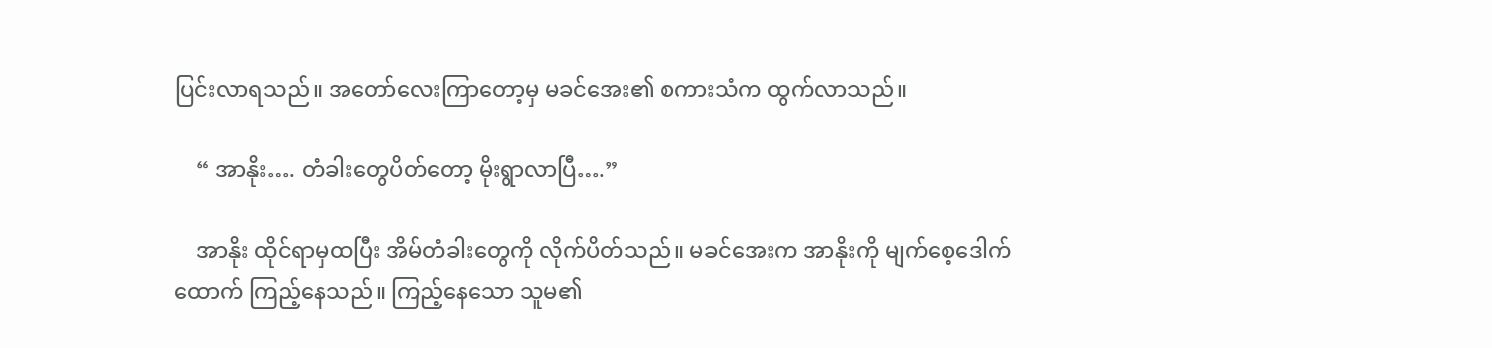ပြင်းလာရသည်။ အတော်လေးကြာတော့မှ မခင်အေး၏ စကားသံက ထွက်လာသည်။

    “ အာနိုး…. တံခါးတွေပိတ်တော့ မိုးရွာလာပြီ….”

    အာနိုး ထိုင်ရာမှထပြီး အိမ်တံခါးတွေကို လိုက်ပိတ်သည်။ မခင်အေးက အာနိုးကို မျက်စေ့ဒေါက် ထောက် ကြည့်နေသည်။ ကြည့်နေသော သူမ၏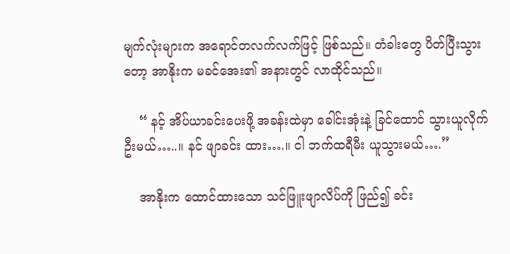မျက်လုံးများက အရောင်တလက်လက်ဖြင့် ဖြစ်သည်။ တံခါးတွေ ပိတ်ပြီးသွားတော့ အာနိုးက မခင်အေး၏ အနားတွင် လာထိုင်သည်။

    “ နင့် အိပ်ယာခင်းပေးဖို့ အခန်းထဲမှာ ခေါင်းအုံးနဲ့ ခြင်ထောင် သွားယူလိုက်ဦးမယ်…..။ နင် ဖျာခင်း ထား….။ ငါ ဘက်ထရီမီး ယူသွားမယ်….”

    အာနိုးက ထောင်ထားသော သင်ဖြူးဖျာလိပ်ကို ဖြည်၍ ခင်း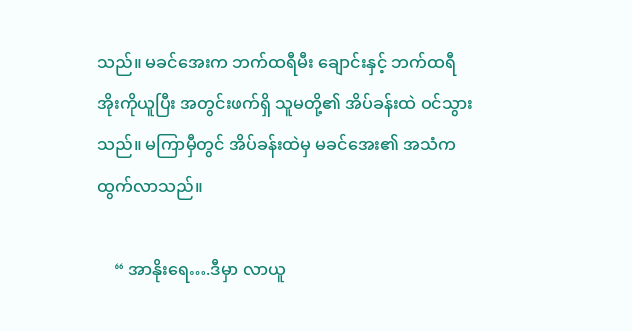သည်။ မခင်အေးက ဘက်ထရီမီး ချောင်းနှင့် ဘက်ထရီအိုးကိုယူပြီး အတွင်းဖက်ရှိ သူမတို့၏ အိပ်ခန်းထဲ ဝင်သွားသည်။ မကြာမှီတွင် အိပ်ခန်းထဲမှ မခင်အေး၏ အသံက ထွက်လာသည်။

    “ အာနိုးရေ….ဒီမှာ လာယူ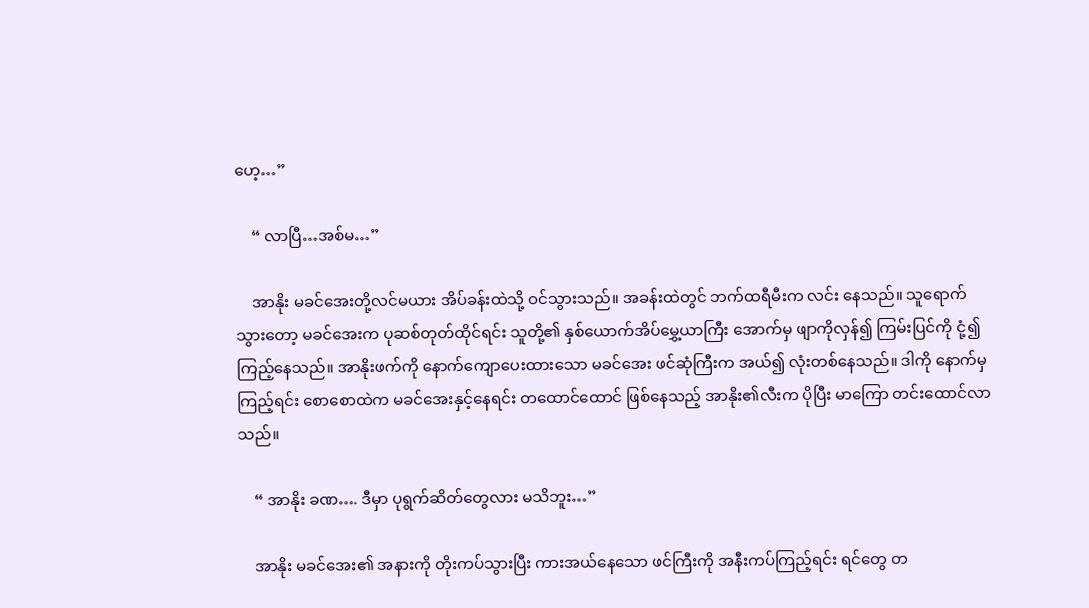ဟေ့…”

    “ လာပြီ…အစ်မ…”

    အာနိုး မခင်အေးတို့လင်မယား အိပ်ခန်းထဲသို့ ဝင်သွားသည်။ အခန်းထဲတွင် ဘက်ထရီမီးက လင်း နေသည်။ သူရောက်သွားတော့ မခင်အေးက ပုဆစ်တုတ်ထိုင်ရင်း သူတို့၏ နှစ်ယောက်အိပ်မွှေ့ယာကြီး အောက်မှ ဖျာကိုလှန်၍ ကြမ်းပြင်ကို ငုံ့၍ကြည့်နေသည်။ အာနိုးဖက်ကို နောက်ကျောပေးထားသော မခင်အေး ဖင်ဆုံကြီးက အယ်၍ လုံးတစ်နေသည်။ ဒါကို နောက်မှကြည့်ရင်း စောစောထဲက မခင်အေးနှင့်နေရင်း တထောင်ထောင် ဖြစ်နေသည့် အာနိုး၏လီးက ပိုပြီး မာကြော တင်းထောင်လာသည်။

    “ အာနိုး ခဏ…. ဒီမှာ ပုရွက်ဆိတ်တွေလား မသိဘူး…”

    အာနိုး မခင်အေး၏ အနားကို တိုးကပ်သွားပြီး ကားအယ်နေသော ဖင်ကြီးကို အနီးကပ်ကြည့်ရင်း ရင်တွေ တ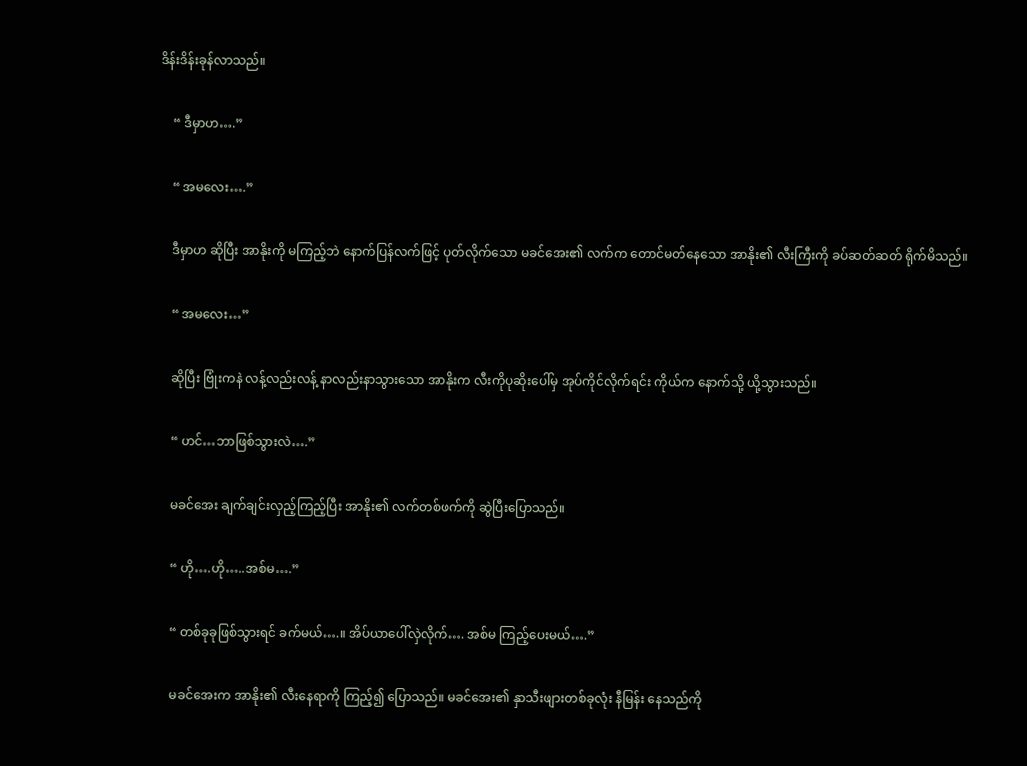ဒိန်းဒိန်းခုန်လာသည်။

    “ ဒီမှာဟ….”

    “ အမလေး….”

    ဒီမှာဟ ဆိုပြီး အာနိုးကို မကြည့်ဘဲ နောက်ပြန်လက်ဖြင့် ပုတ်လိုက်သော မခင်အေး၏ လက်က တောင်မတ်နေသော အာနိုး၏ လီးကြီးကို ခပ်ဆတ်ဆတ် ရိုက်မိသည်။

    “ အမလေး…”

    ဆိုပြီး ဗြုံးကနဲ လန့်လည်းလန့် နာလည်းနာသွားသော အာနိုးက လီးကိုပုဆိုးပေါ်မှ အုပ်ကိုင်လိုက်ရင်း ကိုယ်က နောက်သို့ ယို့သွားသည်။

    “ ဟင်…ဘာဖြစ်သွားလဲ….”

    မခင်အေး ချက်ချင်းလှည့်ကြည့်ပြီး အာနိုး၏ လက်တစ်ဖက်ကို ဆွဲပြီးပြောသည်။

    “ ဟို….ဟို…..အစ်မ….”

    “ တစ်ခုခုဖြစ်သွားရင် ခက်မယ်….။ အိပ်ယာပေါ်လှဲလိုက်…. အစ်မ ကြည့်ပေးမယ်….”

    မခင်အေးက အာနိုး၏ လီးနေရာကို ကြည့်၍ ပြောသည်။ မခင်အေး၏ နှာသီးဖျားတစ်ခုလုံး နီမြန်း နေသည်ကို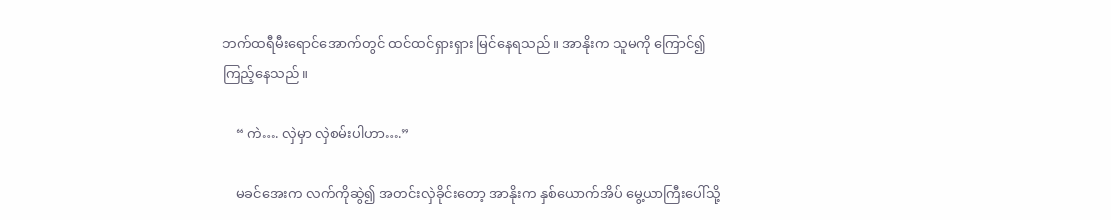ဘက်ထရီမီးရောင်အောက်တွင် ထင်ထင်ရှားရှား မြင်နေရသည်။ အာနိုးက သူမကို ကြောင်၍ ကြည့်နေသည်။

    “ ကဲ…. လှဲမှာ လှဲစမ်းပါဟာ….”

    မခင်အေးက လက်ကိုဆွဲ၍ အတင်းလှဲခိုင်းတော့ အာနိုးက နှစ်ယောက်အိပ် မွေ့ယာကြီးပေါ်သို့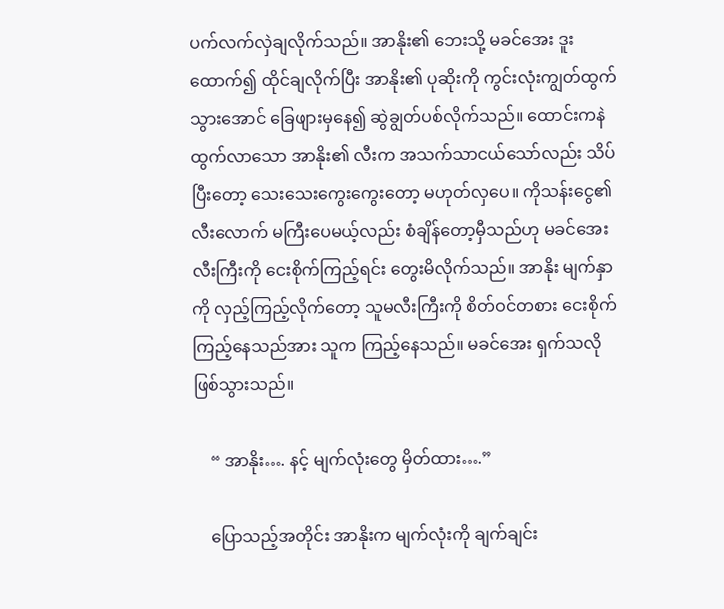ပက်လက်လှဲချလိုက်သည်။ အာနိုး၏ ဘေးသို့ မခင်အေး ဒူးထောက်၍ ထိုင်ချလိုက်ပြီး အာနိုး၏ ပုဆိုးကို ကွင်းလုံးကျွတ်ထွက်သွားအောင် ခြေဖျားမှနေ၍ ဆွဲချွတ်ပစ်လိုက်သည်။ ထောင်းကနဲ ထွက်လာသော အာနိုး၏ လီးက အသက်သာငယ်သော်လည်း သိပ်ပြီးတော့ သေးသေးကွေးကွေးတော့ မဟုတ်လှပေ။ ကိုသန်းငွေ၏ လီးလောက် မကြီးပေမယ့်လည်း စံချိန်တော့မှီသည်ဟု မခင်အေး လီးကြီးကို ငေးစိုက်ကြည့်ရင်း တွေးမိလိုက်သည်။ အာနိုး မျက်နှာကို လှည့်ကြည့်လိုက်တော့ သူမလီးကြီးကို စိတ်ဝင်တစား ငေးစိုက်ကြည့်နေသည်အား သူက ကြည့်နေသည်။ မခင်အေး ရှက်သလို ဖြစ်သွားသည်။

    “ အာနိုး…. နင့် မျက်လုံးတွေ မှိတ်ထား….”

    ပြောသည့်အတိုင်း အာနိုးက မျက်လုံးကို ချက်ချင်း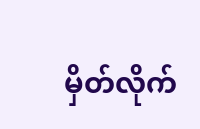မှိတ်လိုက်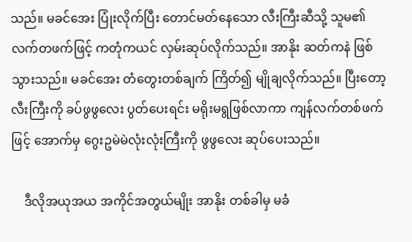သည်။ မခင်အေး ပြုံးလိုက်ပြီး တောင်မတ်နေသော လီးကြီးဆီသို့ သူမ၏ လက်တဖက်ဖြင့် ကတုံကယင် လှမ်းဆုပ်လိုက်သည်။ အာနိုး ဆတ်ကနဲ ဖြစ်သွားသည်။ မခင်အေး တံတွေးတစ်ချက် ကြိတ်၍ မျိုချလိုက်သည်။ ပြီးတော့ လီးကြီးကို ခပ်ဖွဖွလေး ပွတ်ပေးရင်း မရိုးမရွဖြစ်လာကာ ကျန်လက်တစ်ဖက်ဖြင့် အောက်မှ ဂွေးဥမဲမဲလုံးလုံးကြီးကို ဖွဖွလေး ဆုပ်ပေးသည်။

    ဒီလိုအယုအယ အကိုင်အတွယ်မျိုး အာနိုး တစ်ခါမှ မခံ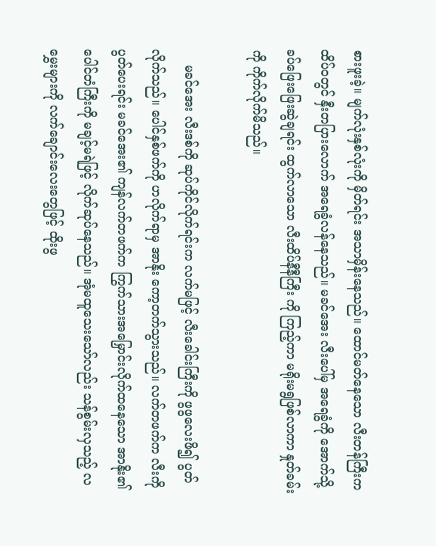စားဖူးခဲ့။ မျက်လုံးနှစ်လုံးကို မှိတ်ရင်း အသာမှိန်းနေသည်။ ထောင်မတ်နေသော လီးတန်ကြီးက ထိပ်ဝတွင် နှီးတပြားလောက် အရေခွံလန်နေသည်။ မခင်အေး လီးပေါ်မှ အရေခွံကို အောက်သို့ ခပ်ဖြေးဖြေးဆွဲချရင်း ထွက်လာသော လီးထိပ်နီနီကြီး ကို ကြည့်ကာ မရိုးမရွဖြစ်လာကာ နှုတ်ခမ်းကို ကိုက်လိုက်မိသည်။

    မခင်အေး လီးဒစ်ကို ဆုပ်ကိုင်လိုက်ရင်းက လက်မဖြင့် လီးခေါင်းကြီးကို ဖွဖွလေးဖိ၍ ပွတ်လိုက်သည်။ ပေါင်နှစ်ဖက်ကို ဟလိုက်ရာမှ အာနိုး ကော့တက်သွားသည်။ လက်တဖက်က လီးကိုပွတ်ပေးရင်း မခင်အေး၏ ကျန်လက်တဖက်က ကြွက်သားအမြှောင်းလိုက်ထနေသော အာနိုး၏ ပေါင်တံကြီးကို မချင့်မရဲဖြင့် လိုက်ဆုပ်နေသည်။ အုံမထူသေးသော်လည်း သန်စွမ်းလှသည့် လမွှေးများကို လက်ချောင်းလေးတွေဖြင့် ထိုးဖွ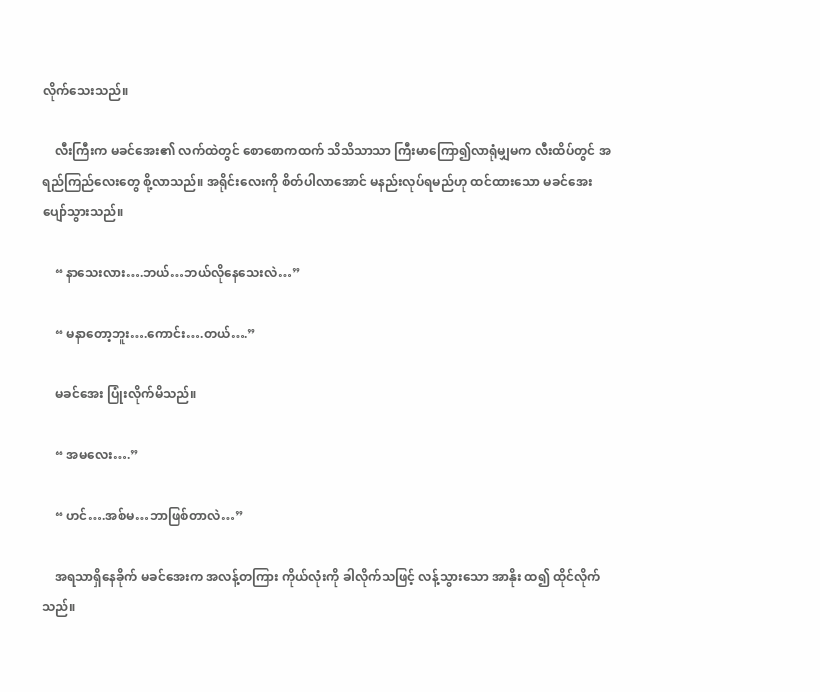လိုက်သေးသည်။

    လီးကြီးက မခင်အေး၏ လက်ထဲတွင် စောစောကထက် သိသိသာသာ ကြီးမာကြော၍လာရုံမျှမက လီးထိပ်တွင် အရည်ကြည်လေးတွေ စို့လာသည်။ အရိုင်းလေးကို စိတ်ပါလာအောင် မနည်းလုပ်ရမည်ဟု ထင်ထားသော မခင်အေး ပျော်သွားသည်။

    “ နာသေးလား….ဘယ်…ဘယ်လိုနေသေးလဲ…”

    “ မနာတော့ဘူး….ကောင်း….တယ်….”

    မခင်အေး ပြုံးလိုက်မိသည်။

    “ အမလေး….”

    “ ဟင်….အစ်မ…ဘာဖြစ်တာလဲ…”

    အရသာရှိနေခိုက် မခင်အေးက အလန့်တကြား ကိုယ်လုံးကို ခါလိုက်သဖြင့် လန့်သွားသော အာနိုး ထ၍ ထိုင်လိုက်သည်။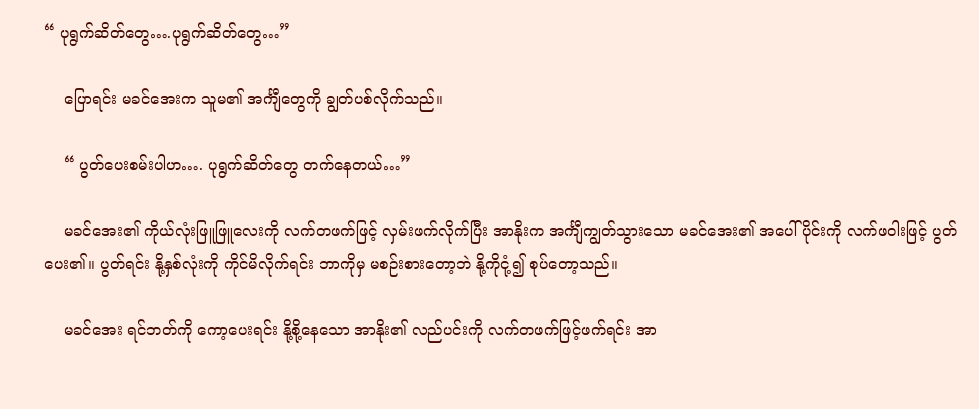“ ပုရွက်ဆိတ်တွေ….ပုရွက်ဆိတ်တွေ…”

    ပြောရင်း မခင်အေးက သူမ၏ အင်္ကျီတွေကို ချွတ်ပစ်လိုက်သည်။

    “ ပွတ်ပေးစမ်းပါဟ…. ပုရွက်ဆိတ်တွေ တက်နေတယ်…”

    မခင်အေး၏ ကိုယ်လုံးဖြူဖြူလေးကို လက်တဖက်ဖြင့် လှမ်းဖက်လိုက်ပြီး အာနိုးက အင်္ကျီကျွတ်သွားသော မခင်အေး၏ အပေါ်ပိုင်းကို လက်ဖဝါးဖြင့် ပွတ်ပေး၏။ ပွတ်ရင်း နို့နှစ်လုံးကို ကိုင်မိလိုက်ရင်း ဘာကိုမှ မစဉ်းစားတော့ဘဲ နို့ကိုငုံ့၍ စုပ်တော့သည်။

    မခင်အေး ရင်ဘတ်ကို ကော့ပေးရင်း နို့စို့နေသော အာနိုး၏ လည်ပင်းကို လက်တဖက်ဖြင့်ဖက်ရင်း အာ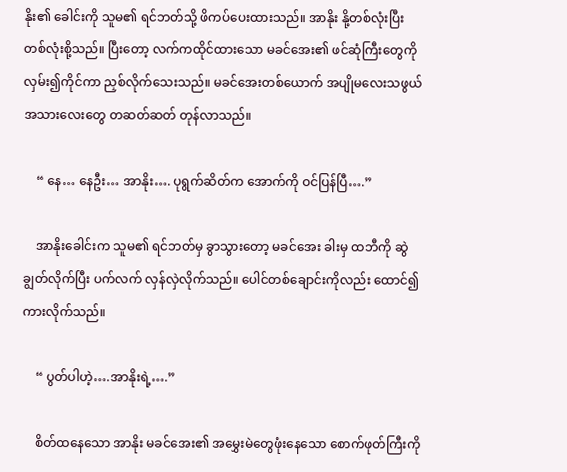နိုး၏ ခေါင်းကို သူမ၏ ရင်ဘတ်သို့ ဖိကပ်ပေးထားသည်။ အာနိုး နို့တစ်လုံးပြီး တစ်လုံးစို့သည်။ ပြီးတော့ လက်ကထိုင်ထားသော မခင်အေး၏ ဖင်ဆုံကြီးတွေကို လှမ်း၍ကိုင်ကာ ညှစ်လိုက်သေးသည်။ မခင်အေးတစ်ယောက် အပျိုမလေးသဖွယ် အသားလေးတွေ တဆတ်ဆတ် တုန်လာသည်။

    “ နေ… နေဦး… အာနိုး…. ပုရွက်ဆိတ်က အောက်ကို ဝင်ပြန်ပြီ….”

    အာနိုးခေါင်းက သူမ၏ ရင်ဘတ်မှ ခွာသွားတော့ မခင်အေး ခါးမှ ထဘီကို ဆွဲချွတ်လိုက်ပြီး ပက်လက် လှန်လှဲလိုက်သည်။ ပေါင်တစ်ချောင်းကိုလည်း ထောင်၍ ကားလိုက်သည်။

    “ ပွတ်ပါဟဲ့….အာနိုးရဲ့….”

    စိတ်ထနေသော အာနိုး မခင်အေး၏ အမွှေးမဲတွေဖုံးနေသော စောက်ဖုတ်ကြီးကို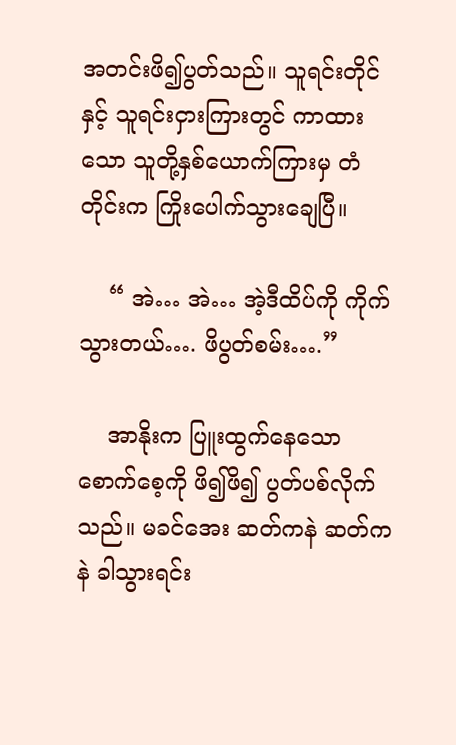အတင်းဖိ၍ပွတ်သည်။ သူရင်းတိုင်နှင့် သူရင်းငှားကြားတွင် ကာထားသော သူတို့နှစ်ယောက်ကြားမှ တံတိုင်းက ကြိုးပေါက်သွားချေပြီ။

    “ အဲ… အဲ… အဲ့ဒီထိပ်ကို ကိုက်သွားတယ်…. ဖိပွတ်စမ်း….”

    အာနိုးက ပြူးထွက်နေသော စောက်စေ့ကို ဖိ၍ဖိ၍ ပွတ်ပစ်လိုက်သည်။ မခင်အေး ဆတ်ကနဲ ဆတ်ကနဲ ခါသွားရင်း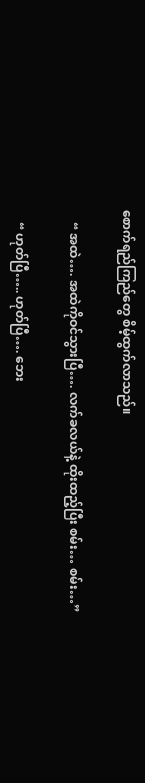စောက်ရည်ကြည်တွေ စိမ့်ထွက်လာသည်။

    “ အထဲ…. အထဲကိုဝင်သွားပြီ…. လက်ခလယ်နဲ့ ထိုးထည့်ပြီး စမ်း… စမ်း…”

    “ ဟုတ်ပြီ….. ဟုတ်ပြီ…. ဘေး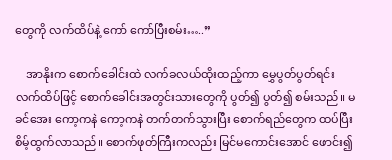တွေကို လက်ထိပ်နဲ့ ကော် ကော်ပြီးစမ်း…..”

    အာနိုးက စောက်ခေါင်းထဲ လက်ခလယ်ထိုးထည့်ကာ မွှေပွတ်ပွတ်ရင်း လက်ထိပ်ဖြင့် စောက်ခေါင်းအတွင်းသားတွေကို ပွတ်၍ ပွတ်၍ စမ်းသည်။ မခင်အေး ကော့ကနဲ ကော့ကနဲ တက်တက်သွားပြီး စောက်ရည်တွေက ထပ်ပြီးစိမ့်ထွက်လာသည်။ စောက်ဖုတ်ကြီးကလည်း မြင်မကောင်းအောင် ဖောင်း၍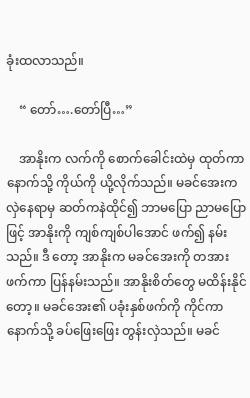ခုံးထလာသည်။

    “ တော်….တော်ပြီ…”

    အာနိုးက လက်ကို စောက်ခေါင်းထဲမှ ထုတ်ကာ နောက်သို့ ကိုယ်ကို ယို့လိုက်သည်။ မခင်အေးက လှဲနေရာမှ ဆတ်ကနဲထိုင်၍ ဘာမပြော ညာမပြောဖြင့် အာနိုးကို ကျစ်ကျစ်ပါအောင် ဖက်၍ နမ်းသည်။ ဒီ တော့ အာနိုးက မခင်အေးကို တအားဖက်ကာ ပြန်နမ်းသည်။ အာနိုးစိတ်တွေ မထိန်းနိုင်တော့။ မခင်အေး၏ ပခုံးနှစ်ဖက်ကို ကိုင်ကာ နောက်သို့ ခပ်ဖြေးဖြေး တွန်းလှဲသည်။ မခင်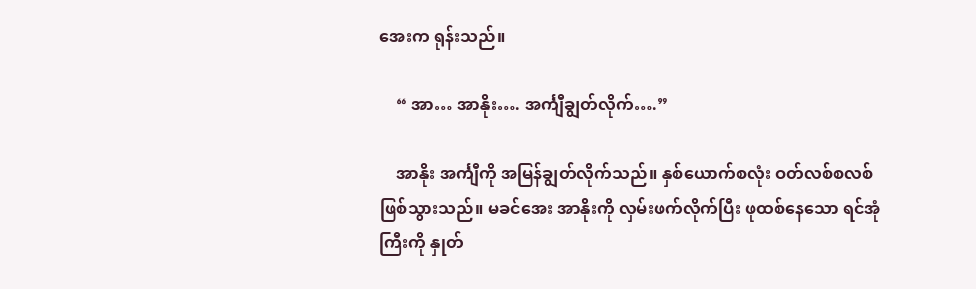အေးက ရုန်းသည်။

    “ အာ… အာနိုး…. အင်္ကျီချွတ်လိုက်….”

    အာနိုး အင်္ကျီကို အမြန်ချွတ်လိုက်သည်။ နှစ်ယောက်စလုံး ဝတ်လစ်စလစ် ဖြစ်သွားသည်။ မခင်အေး အာနိုးကို လှမ်းဖက်လိုက်ပြီး ဖုထစ်နေသော ရင်အုံကြီးကို နှုတ်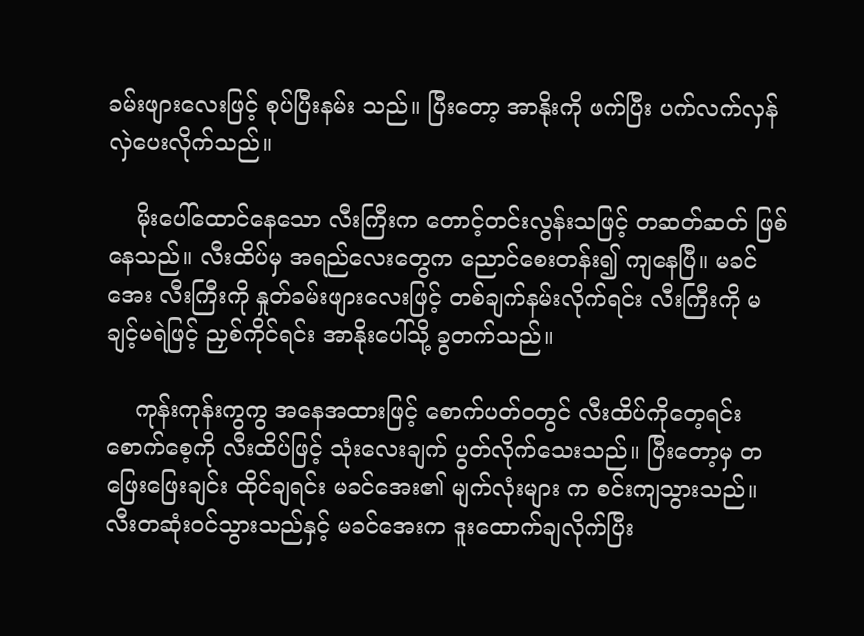ခမ်းဖျားလေးဖြင့် စုပ်ပြီးနမ်း သည်။ ပြီးတော့ အာနိုးကို ဖက်ပြီး ပက်လက်လှန် လှဲပေးလိုက်သည်။

    မိုးပေါ်ထောင်နေသော လီးကြီးက တောင့်တင်းလွန်းသဖြင့် တဆတ်ဆတ် ဖြစ်နေသည်။ လီးထိပ်မှ အရည်လေးတွေက ညောင်စေးတန်း၍ ကျနေပြီ။ မခင်အေး လီးကြီးကို နှုတ်ခမ်းဖျားလေးဖြင့် တစ်ချက်နမ်းလိုက်ရင်း လီးကြီးကို မချင့်မရဲဖြင့် ညှစ်ကိုင်ရင်း အာနိုးပေါ်သို့ ခွတက်သည်။

    ကုန်းကုန်းကွကွ အနေအထားဖြင့် စောက်ပတ်ဝတွင် လီးထိပ်ကိုတေ့ရင်း စောက်စေ့ကို လီးထိပ်ဖြင့် သုံးလေးချက် ပွတ်လိုက်သေးသည်။ ပြီးတော့မှ တဖြေးဖြေးချင်း ထိုင်ချရင်း မခင်အေး၏ မျက်လုံးများ က စင်းကျသွားသည်။ လီးတဆုံးဝင်သွားသည်နှင့် မခင်အေးက ဒူးထောက်ချလိုက်ပြီး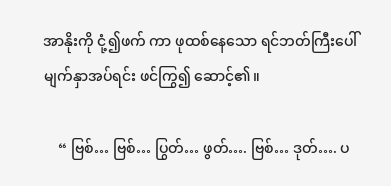အာနိုးကို ငုံ့၍ဖက် ကာ ဖုထစ်နေသော ရင်ဘတ်ကြီးပေါ် မျက်နှာအပ်ရင်း ဖင်ကြွ၍ ဆောင့်၏။

    “ ဗြစ်… ဗြစ်… ပြွတ်… ဖွတ်…. ဗြစ်… ဒုတ်…. ပ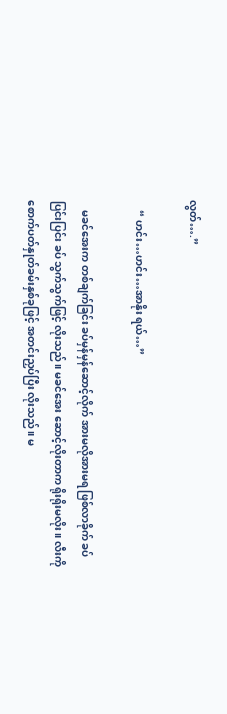လွတ်….”

    “ ဟင်း…ဟင်း…အာနိုး ရယ်…”

    မခင်အေးက တစ်ချက်ခြင်း ခပ်မှန်မှန်ဆောင့်လိုက် အားမလိုအားမရ ဖြစ်လာခိုက် ခပ်ပြင်းပြင်း ခပ် သွက်သွက်ဖြင့် လိုးသည်။ မခင်အေး ဆောင့်လိုးတာက ရိုးရိုးမလိုး။ လီးကို စောက်ပတ်နှုတ်ခမ်းနှစ်ခုဖြင့် အတင်းညှပ်ပြီး လိုးသည်။ မ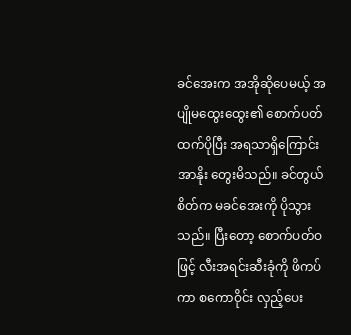ခင်အေးက အအိုဆိုပေမယ့် အပျိုမထွေးထွေး၏ စောက်ပတ်ထက်ပိုပြီး အရသာရှိကြောင်း အာနိုး တွေးမိသည်။ ခင်တွယ်စိတ်က မခင်အေးကို ပိုသွားသည်။ ပြီးတော့ စောက်ပတ်ဝဖြင့် လီးအရင်းဆီးခုံကို ဖိကပ်ကာ စကောဝိုင်း လှည့်ပေး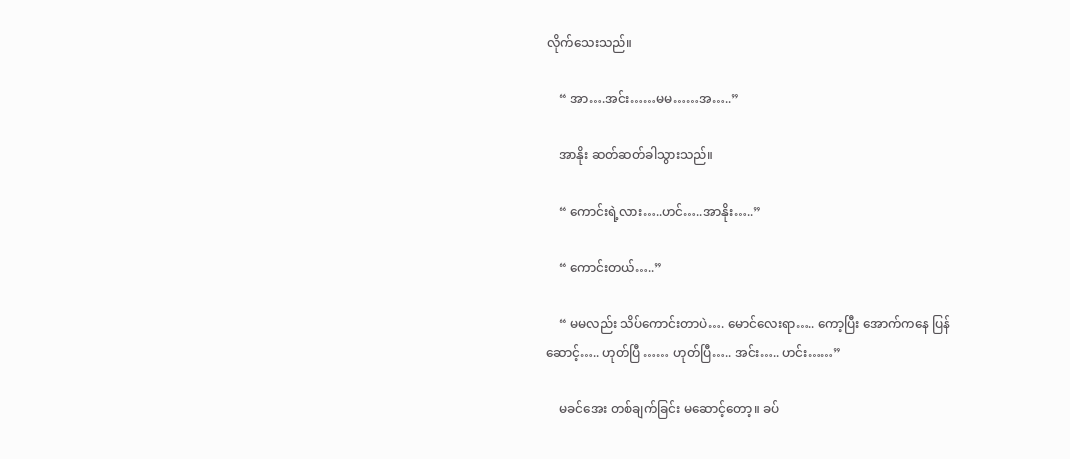လိုက်သေးသည်။

    “ အာ….အင်း……မမ……အ…..”

    အာနိုး ဆတ်ဆတ်ခါသွားသည်။

    “ ကောင်းရဲ့လား…..ဟင်…..အာနိုး…..”

    “ ကောင်းတယ်…..”

    “ မမလည်း သိပ်ကောင်းတာပဲ…. မောင်လေးရာ….. ကော့ပြီး အောက်ကနေ ပြန်ဆောင့်….. ဟုတ်ပြီ …… ဟုတ်ပြီ….. အင်း….. ဟင်း……”

    မခင်အေး တစ်ချက်ခြင်း မဆောင့်တော့။ ခပ်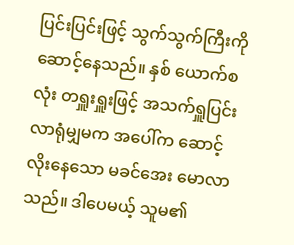ပြင်းပြင်းဖြင့် သွက်သွက်ကြီးကို ဆောင့်နေသည်။ နှစ် ယောက်စလုံး တရှူးရှူးဖြင့် အသက်ရှူပြင်းလာရုံမျှမက အပေါ်က ဆောင့်လိုးနေသော မခင်အေး မောလာသည်။ ဒါပေမယ့် သူမ၏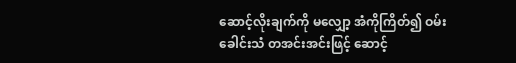ဆောင့်လိုးချက်ကို မလျှော့ အံကိုကြိတ်၍ ဝမ်းခေါင်းသံ တအင်းအင်းဖြင့် ဆောင့်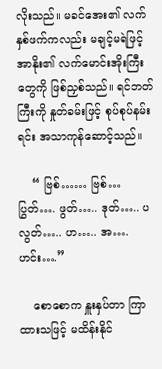လိုးသည်။ မခင်အေး၏ လက်နှစ်ဖက်ကလည်း မချင့်မရဲဖြင့် အာနိုး၏ လက်မောင်းအိုးကြီးတွေကို ဖြစ်ညှစ်သည်။ ရင်ဘတ်ကြီးကို နှုတ်ခမ်းဖြင့် စုပ်စုပ်နမ်းရင်း အသာကုန်ဆောင့်သည်။

    “ ဗြစ်…… ဗြစ်… ပြွတ်…. ဖွတ်….. ဒုတ်….. ပလွတ်….. ဟ….. အ…. ဟင်း….”

    စောစောက နှူးနှပ်တာ ကြာထားသဖြင့် မထိန်းနိုင်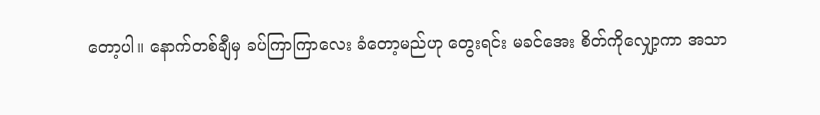တော့ပါ။ နောက်တစ်ချီမှ ခပ်ကြာကြာလေး ခံတော့မည်ဟု တွေးရင်း မခင်အေး စိတ်ကိုလျှော့ကာ အသာ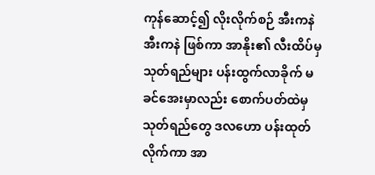ကုန်ဆောင့်၍ လိုးလိုက်စဉ် အီးကနဲ အီးကနဲ ဖြစ်ကာ အာနိုး၏ လီးထိပ်မှ သုတ်ရည်များ ပန်းထွက်လာခိုက် မခင်အေးမှာလည်း စောက်ပတ်ထဲမှ သုတ်ရည်တွေ ဒလဟော ပန်းထုတ်လိုက်ကာ အာ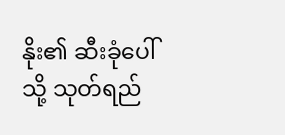နိုး၏ ဆီးခုံပေါ်သို့ သုတ်ရည်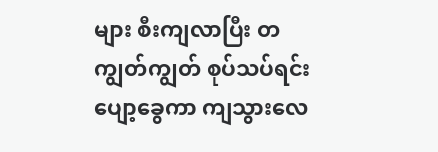များ စီးကျလာပြီး တကျွတ်ကျွတ် စုပ်သပ်ရင်း ပျော့ခွေကာ ကျသွားလေ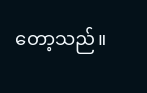တော့သည်။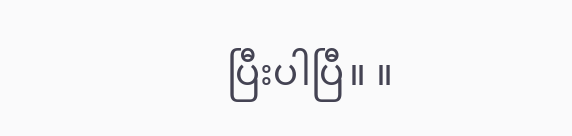ပြီးပါပြီ။ ။